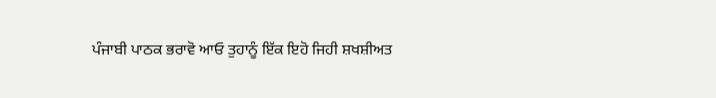ਪੰਜਾਬੀ ਪਾਠਕ ਭਰਾਵੋ ਆਓ ਤੁਹਾਨੂੰ ਇੱਕ ਇਹੋ ਜਿਹੀ ਸ਼ਖਸ਼ੀਅਤ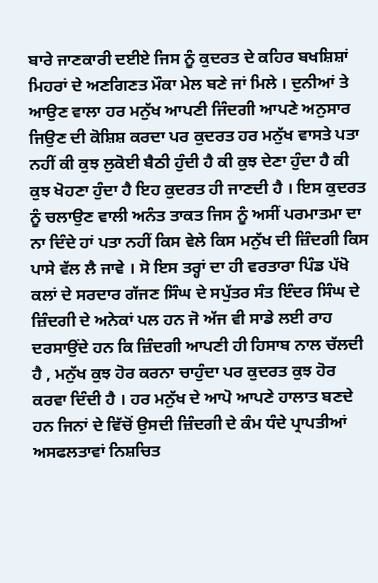ਬਾਰੇ ਜਾਣਕਾਰੀ ਦਈਏ ਜਿਸ ਨੂੰ ਕੁਦਰਤ ਦੇ ਕਹਿਰ ਬਖਸ਼ਿਸ਼ਾਂ ਮਿਹਰਾਂ ਦੇ ਅਣਗਿਣਤ ਮੌਕਾ ਮੇਲ ਬਣੇ ਜਾਂ ਮਿਲੇ । ਦੁਨੀਆਂ ਤੇ ਆਉਣ ਵਾਲਾ ਹਰ ਮਨੁੱਖ ਆਪਣੀ ਜਿੰਦਗੀ ਆਪਣੇ ਅਨੁਸਾਰ ਜਿਉਣ ਦੀ ਕੋਸ਼ਿਸ਼ ਕਰਦਾ ਪਰ ਕੁਦਰਤ ਹਰ ਮਨੁੱਖ ਵਾਸਤੇ ਪਤਾ ਨਹੀਂ ਕੀ ਕੁਝ ਲੁਕੋਈ ਬੈਠੀ ਹੁੰਦੀ ਹੈ ਕੀ ਕੁਝ ਦੇਣਾ ਹੁੰਦਾ ਹੈ ਕੀ ਕੁਝ ਖੋਹਣਾ ਹੁੰਦਾ ਹੈ ਇਹ ਕੁਦਰਤ ਹੀ ਜਾਣਦੀ ਹੈ । ਇਸ ਕੁਦਰਤ ਨੂੰ ਚਲਾਉਣ ਵਾਲੀ ਅਨੰਤ ਤਾਕਤ ਜਿਸ ਨੂੰ ਅਸੀਂ ਪਰਮਾਤਮਾ ਦਾ ਨਾ ਦਿੰਦੇ ਹਾਂ ਪਤਾ ਨਹੀਂ ਕਿਸ ਵੇਲੇ ਕਿਸ ਮਨੁੱਖ ਦੀ ਜ਼ਿੰਦਗੀ ਕਿਸ ਪਾਸੇ ਵੱਲ ਲੈ ਜਾਵੇ । ਸੋ ਇਸ ਤਰ੍ਹਾਂ ਦਾ ਹੀ ਵਰਤਾਰਾ ਪਿੰਡ ਪੱਖੋ ਕਲਾਂ ਦੇ ਸਰਦਾਰ ਗੱਜਣ ਸਿੰਘ ਦੇ ਸਪੁੱਤਰ ਸੰਤ ਇੰਦਰ ਸਿੰਘ ਦੇ ਜ਼ਿੰਦਗੀ ਦੇ ਅਨੇਕਾਂ ਪਲ ਹਨ ਜੋ ਅੱਜ ਵੀ ਸਾਡੇ ਲਈ ਰਾਹ ਦਰਸਾਉਂਦੇ ਹਨ ਕਿ ਜ਼ਿੰਦਗੀ ਆਪਣੀ ਹੀ ਹਿਸਾਬ ਨਾਲ ਚੱਲਦੀ ਹੈ , ਮਨੁੱਖ ਕੁਝ ਹੋਰ ਕਰਨਾ ਚਾਹੁੰਦਾ ਪਰ ਕੁਦਰਤ ਕੁਝ ਹੋਰ ਕਰਵਾ ਦਿੰਦੀ ਹੈ । ਹਰ ਮਨੁੱਖ ਦੇ ਆਪੋ ਆਪਣੇ ਹਾਲਾਤ ਬਣਦੇ ਹਨ ਜਿਨਾਂ ਦੇ ਵਿੱਚੋਂ ਉਸਦੀ ਜ਼ਿੰਦਗੀ ਦੇ ਕੰਮ ਧੰਦੇ ਪ੍ਰਾਪਤੀਆਂ ਅਸਫਲਤਾਵਾਂ ਨਿਸ਼ਚਿਤ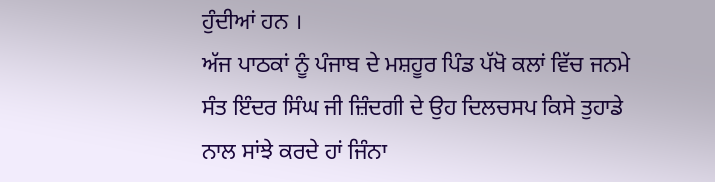ਹੁੰਦੀਆਂ ਹਨ ।
ਅੱਜ ਪਾਠਕਾਂ ਨੂੰ ਪੰਜਾਬ ਦੇ ਮਸ਼ਹੂਰ ਪਿੰਡ ਪੱਖੋ ਕਲਾਂ ਵਿੱਚ ਜਨਮੇ ਸੰਤ ਇੰਦਰ ਸਿੰਘ ਜੀ ਜ਼ਿੰਦਗੀ ਦੇ ਉਹ ਦਿਲਚਸਪ ਕਿਸੇ ਤੁਹਾਡੇ ਨਾਲ ਸਾਂਝੇ ਕਰਦੇ ਹਾਂ ਜਿੰਨਾ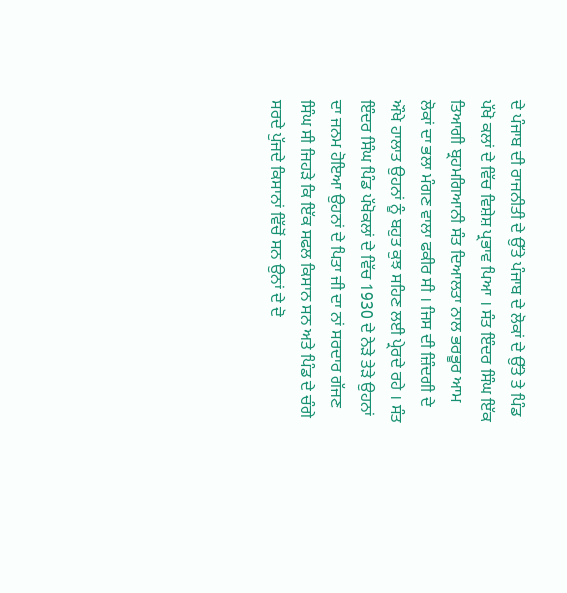ਦੇ ਪੰਜਾਬ ਦੀ ਰਾਜਨੀਤੀ ਦੇ ਉੱਤੇ ਪੰਜਾਬ ਦੇ ਲੋਕਾਂ ਦੇ ਉੱਤੇ ਤੇ ਪਿੰਡ ਪੱਖੋ ਕਲਾਂ ਦੇ ਵਿੱਚ ਵਿਸ਼ੇਸ਼ ਪ੍ਰਭਾਵ ਪਿਆ । ਸੰਤ ਇੰਦਰ ਸਿੰਘ ਇੱਕ ਤਿਆਗੀ ਬ੍ਰਹਮਗਿਆਨੀ ਸੰਤ ਦਿਆਲਤਾ ਨਾਲ ਭਰਭੂਰ ਆਮ ਲੋਕਾਂ ਦਾ ਭਲਾ ਮੰਗਣ ਵਾਲਾ ਫਕੀਰ ਸੀ । ਜਿਸ ਦੀ ਜ਼ਿੰਦਗੀ ਦੇ ਔਖੇ ਹਾਲਾਤ ਉਹਨਾਂ ਨੂੰ ਬਹੁਤ ਕੁਝ ਸਹਿਣ ਲਈ ਪ੍ਰੇਰਦੇ ਰਹੇ । ਸੰਤ ਇੰਦਰ ਸਿੰਘ ਪਿੰਡ ਪੱਖੋਕਲਾਂ ਦੇ ਵਿੱਚ 1930 ਦੇ ਨੇੜੇ ਤੇੜੇ ਉਹਨਾਂ ਦਾ ਜਨਮ ਹੋਇਆ ਉਹਨਾਂ ਦੇ ਪਿਤਾ ਜੀ ਦਾ ਨਾਂ ਸਰਦਾਰ ਗੱਜਣ ਸਿੰਘ ਸੀ ਜਿਹੜੇ ਕਿ ਇੱਕ ਸਫਲ ਕਿਸਾਨ ਸਨ ਅਤੇ ਪਿੰਡ ਦੇ ਚੰਗੇ ਸਰਦੇ ਪੁੱਜਦੇ ਕਿਸਾਨਾਂ ਵਿੱਚੋਂ ਸਨ ਉਨਾਂ ਦੇ ਦੋ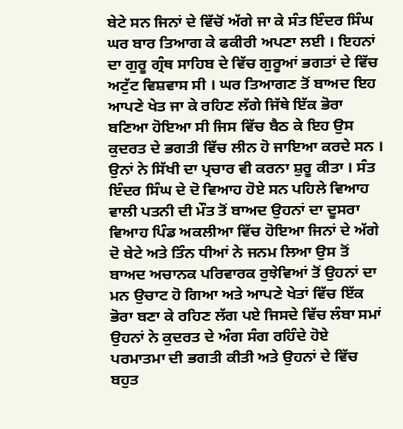ਬੇਟੇ ਸਨ ਜਿਨਾਂ ਦੇ ਵਿੱਚੋਂ ਅੱਗੇ ਜਾ ਕੇ ਸੰਤ ਇੰਦਰ ਸਿੰਘ ਘਰ ਬਾਰ ਤਿਆਗ ਕੇ ਫਕੀਰੀ ਅਪਣਾ ਲਈ । ਇਹਨਾਂ ਦਾ ਗੁਰੂ ਗ੍ਰੰਥ ਸਾਹਿਬ ਦੇ ਵਿੱਚ ਗੁਰੂਆਂ ਭਗਤਾਂ ਦੇ ਵਿੱਚ ਅਟੁੱਟ ਵਿਸ਼ਵਾਸ ਸੀ । ਘਰ ਤਿਆਗਣ ਤੋਂ ਬਾਅਦ ਇਹ ਆਪਣੇ ਖੇਤ ਜਾ ਕੇ ਰਹਿਣ ਲੱਗੇ ਜਿੱਥੇ ਇੱਕ ਭੋਰਾ ਬਣਿਆ ਹੋਇਆ ਸੀ ਜਿਸ ਵਿੱਚ ਬੈਠ ਕੇ ਇਹ ਉਸ ਕੁਦਰਤ ਦੇ ਭਗਤੀ ਵਿੱਚ ਲੀਨ ਹੋ ਜਾਇਆ ਕਰਦੇ ਸਨ । ਉਨਾਂ ਨੇ ਸਿੱਖੀ ਦਾ ਪ੍ਰਚਾਰ ਵੀ ਕਰਨਾ ਸ਼ੁਰੂ ਕੀਤਾ । ਸੰਤ ਇੰਦਰ ਸਿੰਘ ਦੇ ਦੋ ਵਿਆਹ ਹੋਏ ਸਨ ਪਹਿਲੇ ਵਿਆਹ ਵਾਲੀ ਪਤਨੀ ਦੀ ਮੌਤ ਤੋਂ ਬਾਅਦ ਉਹਨਾਂ ਦਾ ਦੂਸਰਾ ਵਿਆਹ ਪਿੰਡ ਅਕਲੀਆ ਵਿੱਚ ਹੋਇਆ ਜਿਨਾਂ ਦੇ ਅੱਗੇ ਦੋ ਬੇਟੇ ਅਤੇ ਤਿੰਨ ਧੀਆਂ ਨੇ ਜਨਮ ਲਿਆ ਉਸ ਤੋਂ ਬਾਅਦ ਅਚਾਨਕ ਪਰਿਵਾਰਕ ਰੁਝੇਵਿਆਂ ਤੋਂ ਉਹਨਾਂ ਦਾ ਮਨ ਉਚਾਟ ਹੋ ਗਿਆ ਅਤੇ ਆਪਣੇ ਖੇਤਾਂ ਵਿੱਚ ਇੱਕ ਭੋਰਾ ਬਣਾ ਕੇ ਰਹਿਣ ਲੱਗ ਪਏ ਜਿਸਦੇ ਵਿੱਚ ਲੰਬਾ ਸਮਾਂ ਉਹਨਾਂ ਨੇ ਕੁਦਰਤ ਦੇ ਅੰਗ ਸੰਗ ਰਹਿੰਦੇ ਹੋਏ ਪਰਮਾਤਮਾ ਦੀ ਭਗਤੀ ਕੀਤੀ ਅਤੇ ਉਹਨਾਂ ਦੇ ਵਿੱਚ ਬਹੁਤ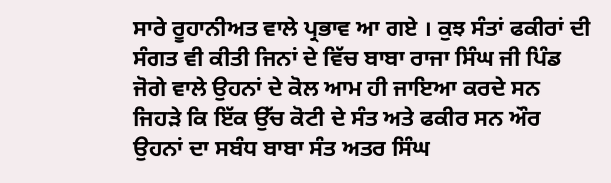ਸਾਰੇ ਰੂਹਾਨੀਅਤ ਵਾਲੇ ਪ੍ਰਭਾਵ ਆ ਗਏ । ਕੁਝ ਸੰਤਾਂ ਫਕੀਰਾਂ ਦੀ ਸੰਗਤ ਵੀ ਕੀਤੀ ਜਿਨਾਂ ਦੇ ਵਿੱਚ ਬਾਬਾ ਰਾਜਾ ਸਿੰਘ ਜੀ ਪਿੰਡ ਜੋਗੇ ਵਾਲੇ ਉਹਨਾਂ ਦੇ ਕੋਲ ਆਮ ਹੀ ਜਾਇਆ ਕਰਦੇ ਸਨ ਜਿਹੜੇ ਕਿ ਇੱਕ ਉੱਚ ਕੋਟੀ ਦੇ ਸੰਤ ਅਤੇ ਫਕੀਰ ਸਨ ਔਰ ਉਹਨਾਂ ਦਾ ਸਬੰਧ ਬਾਬਾ ਸੰਤ ਅਤਰ ਸਿੰਘ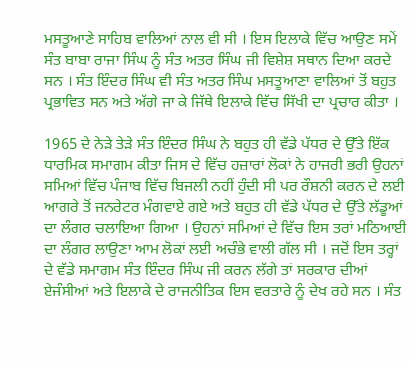ਮਸਤੂਆਣੇ ਸਾਹਿਬ ਵਾਲਿਆਂ ਨਾਲ ਵੀ ਸੀ । ਇਸ ਇਲਾਕੇ ਵਿੱਚ ਆਉਣ ਸਮੇਂ ਸੰਤ ਬਾਬਾ ਰਾਜਾ ਸਿੰਘ ਨੂੰ ਸੰਤ ਅਤਰ ਸਿੰਘ ਜੀ ਵਿਸ਼ੇਸ਼ ਸਥਾਨ ਦਿਆ ਕਰਦੇ ਸਨ । ਸੰਤ ਇੰਦਰ ਸਿੰਘ ਵੀ ਸੰਤ ਅਤਰ ਸਿੰਘ ਮਸਤੂਆਣਾ ਵਾਲਿਆਂ ਤੋਂ ਬਹੁਤ ਪ੍ਰਭਾਵਿਤ ਸਨ ਅਤੇ ਅੱਗੇ ਜਾ ਕੇ ਜਿੱਥੇ ਇਲਾਕੇ ਵਿੱਚ ਸਿੱਖੀ ਦਾ ਪ੍ਰਚਾਰ ਕੀਤਾ ।

1965 ਦੇ ਨੇੜੇ ਤੇੜੇ ਸੰਤ ਇੰਦਰ ਸਿੰਘ ਨੇ ਬਹੁਤ ਹੀ ਵੱਡੇ ਪੱਧਰ ਦੇ ਉੱਤੇ ਇੱਕ ਧਾਰਮਿਕ ਸਮਾਗਮ ਕੀਤਾ ਜਿਸ ਦੇ ਵਿੱਚ ਹਜ਼ਾਰਾਂ ਲੋਕਾਂ ਨੇ ਹਾਜਰੀ ਭਰੀ ਉਹਨਾਂ ਸਮਿਆਂ ਵਿੱਚ ਪੰਜਾਬ ਵਿੱਚ ਬਿਜਲੀ ਨਹੀਂ ਹੁੰਦੀ ਸੀ ਪਰ ਰੌਸ਼ਨੀ ਕਰਨ ਦੇ ਲਈ ਆਗਰੇ ਤੋਂ ਜਨਰੇਟਰ ਮੰਗਵਾਏ ਗਏ ਅਤੇ ਬਹੁਤ ਹੀ ਵੱਡੇ ਪੱਧਰ ਦੇ ਉੱਤੇ ਲੱਡੂਆਂ ਦਾ ਲੰਗਰ ਚਲਾਇਆ ਗਿਆ । ਉਹਨਾਂ ਸਮਿਆਂ ਦੇ ਵਿੱਚ ਇਸ ਤਰਾਂ ਮਠਿਆਈ ਦਾ ਲੰਗਰ ਲਾਉਣਾ ਆਮ ਲੋਕਾਂ ਲਈ ਅਚੰਭੇ ਵਾਲੀ ਗੱਲ ਸੀ । ਜਦੋਂ ਇਸ ਤਰ੍ਹਾਂ ਦੇ ਵੱਡੇ ਸਮਾਗਮ ਸੰਤ ਇੰਦਰ ਸਿੰਘ ਜੀ ਕਰਨ ਲੱਗੇ ਤਾਂ ਸਰਕਾਰ ਦੀਆਂ ਏਜੰਸੀਆਂ ਅਤੇ ਇਲਾਕੇ ਦੇ ਰਾਜਨੀਤਿਕ ਇਸ ਵਰਤਾਰੇ ਨੂੰ ਦੇਖ ਰਹੇ ਸਨ । ਸੰਤ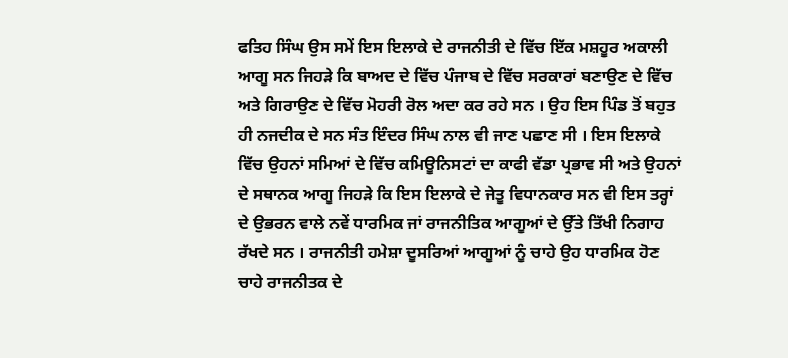ਫਤਿਹ ਸਿੰਘ ਉਸ ਸਮੇਂ ਇਸ ਇਲਾਕੇ ਦੇ ਰਾਜਨੀਤੀ ਦੇ ਵਿੱਚ ਇੱਕ ਮਸ਼ਹੂਰ ਅਕਾਲੀ ਆਗੂ ਸਨ ਜਿਹੜੇ ਕਿ ਬਾਅਦ ਦੇ ਵਿੱਚ ਪੰਜਾਬ ਦੇ ਵਿੱਚ ਸਰਕਾਰਾਂ ਬਣਾਉਣ ਦੇ ਵਿੱਚ ਅਤੇ ਗਿਰਾਉਣ ਦੇ ਵਿੱਚ ਮੋਹਰੀ ਰੋਲ ਅਦਾ ਕਰ ਰਹੇ ਸਨ । ਉਹ ਇਸ ਪਿੰਡ ਤੋਂ ਬਹੁਤ ਹੀ ਨਜਦੀਕ ਦੇ ਸਨ ਸੰਤ ਇੰਦਰ ਸਿੰਘ ਨਾਲ ਵੀ ਜਾਣ ਪਛਾਣ ਸੀ । ਇਸ ਇਲਾਕੇ ਵਿੱਚ ਉਹਨਾਂ ਸਮਿਆਂ ਦੇ ਵਿੱਚ ਕਮਿਊਨਿਸਟਾਂ ਦਾ ਕਾਫੀ ਵੱਡਾ ਪ੍ਰਭਾਵ ਸੀ ਅਤੇ ਉਹਨਾਂ ਦੇ ਸਥਾਨਕ ਆਗੂ ਜਿਹੜੇ ਕਿ ਇਸ ਇਲਾਕੇ ਦੇ ਜੇਤੂ ਵਿਧਾਨਕਾਰ ਸਨ ਵੀ ਇਸ ਤਰ੍ਹਾਂ ਦੇ ਉਭਰਨ ਵਾਲੇ ਨਵੇਂ ਧਾਰਮਿਕ ਜਾਂ ਰਾਜਨੀਤਿਕ ਆਗੂਆਂ ਦੇ ਉੱਤੇ ਤਿੱਖੀ ਨਿਗਾਹ ਰੱਖਦੇ ਸਨ । ਰਾਜਨੀਤੀ ਹਮੇਸ਼ਾ ਦੂਸਰਿਆਂ ਆਗੂਆਂ ਨੂੰ ਚਾਹੇ ਉਹ ਧਾਰਮਿਕ ਹੋਣ ਚਾਹੇ ਰਾਜਨੀਤਕ ਦੇ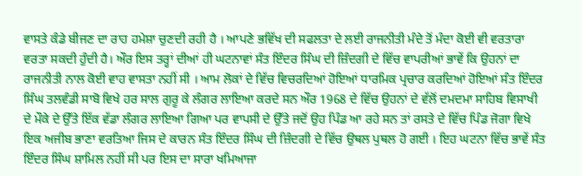ਵਾਸਤੇ ਕੰਡੇ ਬੀਜਣ ਦਾ ਰਾਹ ਹਮੇਸ਼ਾ ਚੁਣਦੀ ਰਹੀ ਹੈ । ਆਪਣੇ ਭਵਿੱਖ ਦੀ ਸਫਲਤਾ ਦੇ ਲਈ ਰਾਜਨੀਤੀ ਮੰਦੇ ਤੋਂ ਮੰਦਾ ਕੋਈ ਵੀ ਵਰਤਾਰਾ ਵਰਤਾ ਸਕਦੀ ਹੁੰਦੀ ਹੈ। ਔਰ ਇਸ ਤਰ੍ਹਾਂ ਦੀਆਂ ਹੀ ਘਟਨਾਵਾਂ ਸੰਤ ਇੰਦਰ ਸਿੰਘ ਦੀ ਜ਼ਿੰਦਗੀ ਦੇ ਵਿੱਚ ਵਾਪਰੀਆਂ ਭਾਵੇਂ ਕਿ ਉਹਨਾਂ ਦਾ ਰਾਜਨੀਤੀ ਨਾਲ ਕੋਈ ਵਾਹ ਵਾਸਤਾ ਨਹੀਂ ਸੀ । ਆਮ ਲੋਕਾਂ ਦੇ ਵਿੱਚ ਵਿਚਰਦਿਆਂ ਹੋਇਆਂ ਧਾਰਮਿਕ ਪ੍ਰਚਾਰ ਕਰਦਿਆਂ ਹੋਇਆਂ ਸੰਤ ਇੰਦਰ ਸਿੰਘ ਤਲਵੰਡੀ ਸਾਬੋ ਵਿਖੇ ਹਰ ਸਾਲ ਗੁਰੂ ਕੇ ਲੰਗਰ ਲਾਇਆ ਕਰਦੇ ਸਨ ਔਰ 1968 ਦੇ ਵਿੱਚ ਉਹਨਾਂ ਦੇ ਵੱਲੋਂ ਦਮਦਮਾ ਸਾਹਿਬ ਵਿਸਾਖੀ ਦੇ ਮੌਕੇ ਦੇ ਉੱਤੇ ਇੱਕ ਵੱਡਾ ਲੰਗਰ ਲਾਇਆ ਗਿਆ ਪਰ ਵਾਪਸੀ ਦੇ ਉੱਤੇ ਜਦੋਂ ਉਹ ਪਿੰਡ ਆ ਰਹੇ ਸਨ ਤਾਂ ਰਸਤੇ ਦੇ ਵਿੱਚ ਪਿੰਡ ਜੋਗਾ ਵਿਖੇ ਇਕ ਅਜੀਬ ਭਾਣਾ ਵਰਤਿਆ ਜਿਸ ਦੇ ਕਾਰਨ ਸੰਤ ਇੰਦਰ ਸਿੰਘ ਦੀ ਜ਼ਿੰਦਗੀ ਦੇ ਵਿੱਚ ਉਥਲ ਪੁਥਲ ਹੋ ਗਈ । ਇਹ ਘਟਨਾ ਵਿੱਚ ਭਾਵੇਂ ਸੰਤ ਇੰਦਰ ਸਿੰਘ ਸ਼ਾਮਿਲ ਨਹੀਂ ਸੀ ਪਰ ਇਸ ਦਾ ਸਾਰਾ ਖਮਿਆਜਾ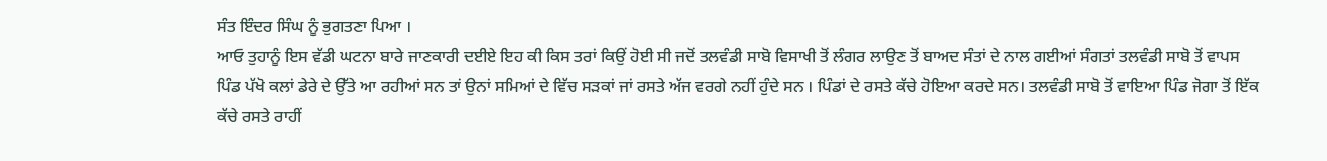ਸੰਤ ਇੰਦਰ ਸਿੰਘ ਨੂੰ ਭੁਗਤਣਾ ਪਿਆ ।
ਆਓ ਤੁਹਾਨੂੰ ਇਸ ਵੱਡੀ ਘਟਨਾ ਬਾਰੇ ਜਾਣਕਾਰੀ ਦਈਏ ਇਹ ਕੀ ਕਿਸ ਤਰਾਂ ਕਿਉਂ ਹੋਈ ਸੀ ਜਦੋਂ ਤਲਵੰਡੀ ਸਾਬੋ ਵਿਸਾਖੀ ਤੋਂ ਲੰਗਰ ਲਾਉਣ ਤੋਂ ਬਾਅਦ ਸੰਤਾਂ ਦੇ ਨਾਲ ਗਈਆਂ ਸੰਗਤਾਂ ਤਲਵੰਡੀ ਸਾਬੋ ਤੋਂ ਵਾਪਸ ਪਿੰਡ ਪੱਖੋ ਕਲਾਂ ਡੇਰੇ ਦੇ ਉੱਤੇ ਆ ਰਹੀਆਂ ਸਨ ਤਾਂ ਉਨਾਂ ਸਮਿਆਂ ਦੇ ਵਿੱਚ ਸੜਕਾਂ ਜਾਂ ਰਸਤੇ ਅੱਜ ਵਰਗੇ ਨਹੀਂ ਹੁੰਦੇ ਸਨ । ਪਿੰਡਾਂ ਦੇ ਰਸਤੇ ਕੱਚੇ ਹੋਇਆ ਕਰਦੇ ਸਨ। ਤਲਵੰਡੀ ਸਾਬੋ ਤੋਂ ਵਾਇਆ ਪਿੰਡ ਜੋਗਾ ਤੋਂ ਇੱਕ ਕੱਚੇ ਰਸਤੇ ਰਾਹੀਂ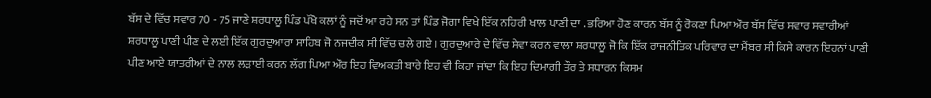ਬੱਸ ਦੇ ਵਿੱਚ ਸਵਾਰ 70 - 75 ਜਾਣੇ ਸ਼ਰਧਾਲੂ ਪਿੰਡ ਪੱਖੋ ਕਲਾਂ ਨੂੰ ਜਦੋਂ ਆ ਰਹੇ ਸਨ ਤਾਂ ਪਿੰਡ ਜੋਗਾ ਵਿਖੇ ਇੱਕ ਨਹਿਰੀ ਖਾਲ ਪਾਣੀ ਦਾ . ਭਰਿਆ ਹੋਣ ਕਾਰਨ ਬੱਸ ਨੂੰ ਰੋਕਣਾ ਪਿਆ ਔਰ ਬੱਸ ਵਿੱਚ ਸਵਾਰ ਸਵਾਰੀਆਂ ਸ਼ਰਧਾਲੂ ਪਾਣੀ ਪੀਣ ਦੇ ਲਈ ਇੱਕ ਗੁਰਦੁਆਰਾ ਸਾਹਿਬ ਜੋ ਨਜਦੀਕ ਸੀ ਵਿੱਚ ਚਲੇ ਗਏ । ਗੁਰਦੁਆਰੇ ਦੇ ਵਿੱਚ ਸੇਵਾ ਕਰਨ ਵਾਲਾ ਸ਼ਰਧਾਲੂ ਜੋ ਕਿ ਇੱਕ ਰਾਜਨੀਤਿਕ ਪਰਿਵਾਰ ਦਾ ਮੈਂਬਰ ਸੀ ਕਿਸੇ ਕਾਰਨ ਇਹਨਾਂ ਪਾਣੀ ਪੀਣ ਆਏ ਯਾਤਰੀਆਂ ਦੇ ਨਾਲ ਲੜਾਈ ਕਰਨ ਲੱਗ ਪਿਆ ਔਰ ਇਹ ਵਿਅਕਤੀ ਬਾਰੇ ਇਹ ਵੀ ਕਿਹਾ ਜਾਂਦਾ ਕਿ ਇਹ ਦਿਮਾਗੀ ਤੌਰ ਤੇ ਸਧਾਰਨ ਕਿਸਮ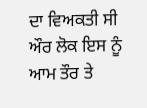ਦਾ ਵਿਅਕਤੀ ਸੀ ਔਰ ਲੋਕ ਇਸ ਨੂੰ ਆਮ ਤੌਰ ਤੇ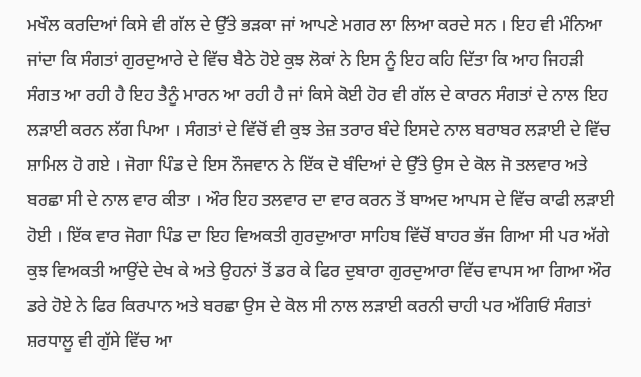ਮਖੌਲ ਕਰਦਿਆਂ ਕਿਸੇ ਵੀ ਗੱਲ ਦੇ ਉੱਤੇ ਭੜਕਾ ਜਾਂ ਆਪਣੇ ਮਗਰ ਲਾ ਲਿਆ ਕਰਦੇ ਸਨ । ਇਹ ਵੀ ਮੰਨਿਆ ਜਾਂਦਾ ਕਿ ਸੰਗਤਾਂ ਗੁਰਦੁਆਰੇ ਦੇ ਵਿੱਚ ਬੈਠੇ ਹੋਏ ਕੁਝ ਲੋਕਾਂ ਨੇ ਇਸ ਨੂੰ ਇਹ ਕਹਿ ਦਿੱਤਾ ਕਿ ਆਹ ਜਿਹੜੀ ਸੰਗਤ ਆ ਰਹੀ ਹੈ ਇਹ ਤੈਨੂੰ ਮਾਰਨ ਆ ਰਹੀ ਹੈ ਜਾਂ ਕਿਸੇ ਕੋਈ ਹੋਰ ਵੀ ਗੱਲ ਦੇ ਕਾਰਨ ਸੰਗਤਾਂ ਦੇ ਨਾਲ ਇਹ ਲੜਾਈ ਕਰਨ ਲੱਗ ਪਿਆ । ਸੰਗਤਾਂ ਦੇ ਵਿੱਚੋਂ ਵੀ ਕੁਝ ਤੇਜ਼ ਤਰਾਰ ਬੰਦੇ ਇਸਦੇ ਨਾਲ ਬਰਾਬਰ ਲੜਾਈ ਦੇ ਵਿੱਚ ਸ਼ਾਮਿਲ ਹੋ ਗਏ । ਜੋਗਾ ਪਿੰਡ ਦੇ ਇਸ ਨੌਜਵਾਨ ਨੇ ਇੱਕ ਦੋ ਬੰਦਿਆਂ ਦੇ ਉੱਤੇ ਉਸ ਦੇ ਕੋਲ ਜੋ ਤਲਵਾਰ ਅਤੇ ਬਰਛਾ ਸੀ ਦੇ ਨਾਲ ਵਾਰ ਕੀਤਾ । ਔਰ ਇਹ ਤਲਵਾਰ ਦਾ ਵਾਰ ਕਰਨ ਤੋਂ ਬਾਅਦ ਆਪਸ ਦੇ ਵਿੱਚ ਕਾਫੀ ਲੜਾਈ ਹੋਈ । ਇੱਕ ਵਾਰ ਜੋਗਾ ਪਿੰਡ ਦਾ ਇਹ ਵਿਅਕਤੀ ਗੁਰਦੁਆਰਾ ਸਾਹਿਬ ਵਿੱਚੋਂ ਬਾਹਰ ਭੱਜ ਗਿਆ ਸੀ ਪਰ ਅੱਗੇ ਕੁਝ ਵਿਅਕਤੀ ਆਉਂਦੇ ਦੇਖ ਕੇ ਅਤੇ ਉਹਨਾਂ ਤੋਂ ਡਰ ਕੇ ਫਿਰ ਦੁਬਾਰਾ ਗੁਰਦੁਆਰਾ ਵਿੱਚ ਵਾਪਸ ਆ ਗਿਆ ਔਰ ਡਰੇ ਹੋਏ ਨੇ ਫਿਰ ਕਿਰਪਾਨ ਅਤੇ ਬਰਛਾ ਉਸ ਦੇ ਕੋਲ ਸੀ ਨਾਲ ਲੜਾਈ ਕਰਨੀ ਚਾਹੀ ਪਰ ਅੱਗਿਓਂ ਸੰਗਤਾਂ ਸ਼ਰਧਾਲੂ ਵੀ ਗੁੱਸੇ ਵਿੱਚ ਆ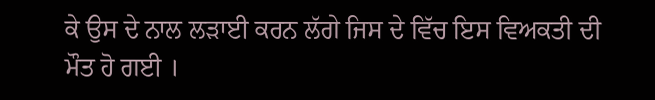ਕੇ ਉਸ ਦੇ ਨਾਲ ਲੜਾਈ ਕਰਨ ਲੱਗੇ ਜਿਸ ਦੇ ਵਿੱਚ ਇਸ ਵਿਅਕਤੀ ਦੀ ਮੌਤ ਹੋ ਗਈ ।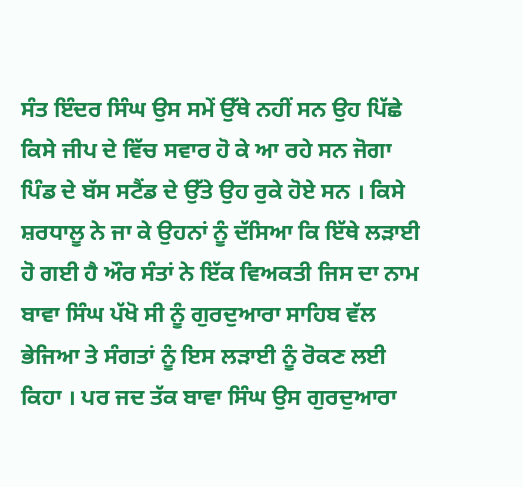ਸੰਤ ਇੰਦਰ ਸਿੰਘ ਉਸ ਸਮੇਂ ਉੱਥੇ ਨਹੀਂ ਸਨ ਉਹ ਪਿੱਛੇ ਕਿਸੇ ਜੀਪ ਦੇ ਵਿੱਚ ਸਵਾਰ ਹੋ ਕੇ ਆ ਰਹੇ ਸਨ ਜੋਗਾ ਪਿੰਡ ਦੇ ਬੱਸ ਸਟੈਂਡ ਦੇ ਉੱਤੇ ਉਹ ਰੁਕੇ ਹੋਏ ਸਨ । ਕਿਸੇ ਸ਼ਰਧਾਲੂ ਨੇ ਜਾ ਕੇ ਉਹਨਾਂ ਨੂੰ ਦੱਸਿਆ ਕਿ ਇੱਥੇ ਲੜਾਈ ਹੋ ਗਈ ਹੈ ਔਰ ਸੰਤਾਂ ਨੇ ਇੱਕ ਵਿਅਕਤੀ ਜਿਸ ਦਾ ਨਾਮ ਬਾਵਾ ਸਿੰਘ ਪੱਖੋ ਸੀ ਨੂੰ ਗੁਰਦੁਆਰਾ ਸਾਹਿਬ ਵੱਲ ਭੇਜਿਆ ਤੇ ਸੰਗਤਾਂ ਨੂੰ ਇਸ ਲੜਾਈ ਨੂੰ ਰੋਕਣ ਲਈ ਕਿਹਾ । ਪਰ ਜਦ ਤੱਕ ਬਾਵਾ ਸਿੰਘ ਉਸ ਗੁਰਦੁਆਰਾ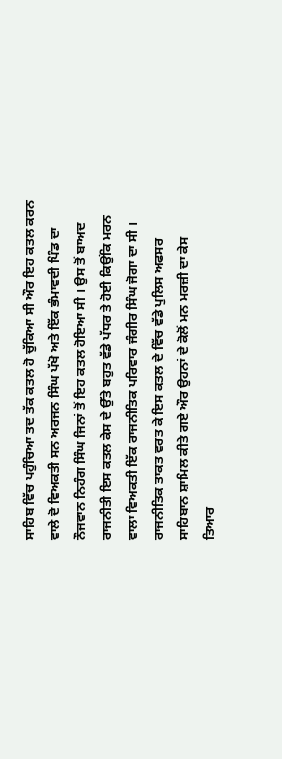ਸਾਹਿਬ ਵਿੱਚ ਪਹੁੰਚਿਆ ਤਦ ਤੱਕ ਕਤਲ ਹੋ ਚੁੱਕਿਆ ਸੀ ਔਰ ਇਹ ਕਤਲ ਕਰਨ ਵਾਲੇ ਦੋ ਵਿਅਕਤੀ ਸਨ ਅਰਜਨ ਸਿੰਘ ਪੱਖੋ ਅਤੇ ਇੱਕ ਭੰਮਾਵਦੀ ਪਿੰਡ ਦਾ ਨੌਜਵਾਨ ਨਿਹੰਗ ਸਿੰਘ ਜਿਨਾਂ ਤੋਂ ਇਹ ਕਤਲ ਹੋਇਆ ਸੀ । ਉਸ ਤੋਂ ਬਾਅਦ ਰਾਜਨੀਤੀ ਇਸ ਕਤਲ ਕੇਸ ਦੇ ਉੱਤੇ ਬਹੁਤ ਵੱਡੇ ਪੱਧਰ ਤੇ ਹੋਈ ਕਿਉਂਕਿ ਮਰਨ ਵਾਲਾ ਵਿਅਕਤੀ ਇੱਕ ਰਾਜਨੀਤਿਕ ਪਰਿਵਾਰ ਜੰਗੀਰ ਸਿੰਘ ਜੋਗਾ ਦਾ ਸੀ । ਰਾਜਨੀਤਿਕ ਤਾਕਤ ਵਰਤ ਕੇ ਇਸ ਕਤਲ ਦੇ ਵਿੱਚ ਵੱਡੇ ਪੁਲਿਸ ਅਫਸਰ ਸਾਹਿਬਾਨ ਸ਼ਾਮਿਲ ਕੀਤੇ ਗਏ ਔਰ ਉਹਨਾਂ ਦੇ ਕੋਲੋਂ ਮਨ ਮਰਜ਼ੀ ਦਾ ਕੇਸ ਤਿਆਰ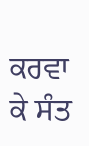ਕਰਵਾ ਕੇ ਸੰਤ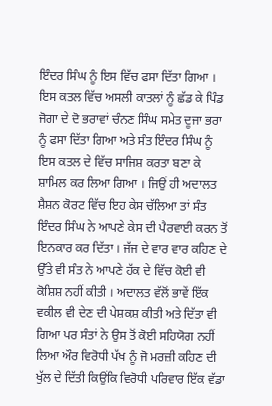ਇੰਦਰ ਸਿੰਘ ਨੂੰ ਇਸ ਵਿੱਚ ਫਸਾ ਦਿੱਤਾ ਗਿਆ ।
ਇਸ ਕਤਲ ਵਿੱਚ ਅਸਲੀ ਕਾਤਲਾਂ ਨੂੰ ਛੱਡ ਕੇ ਪਿੰਡ ਜੋਗਾ ਦੇ ਦੋ ਭਰਾਵਾਂ ਚੰਨਣ ਸਿੰਘ ਸਮੇਤ ਦੂਜਾ ਭਰਾ ਨੂੰ ਫਸਾ ਦਿੱਤਾ ਗਿਆ ਅਤੇ ਸੰਤ ਇੰਦਰ ਸਿੰਘ ਨੂੰ ਇਸ ਕਤਲ ਦੇ ਵਿੱਚ ਸਾਜਿਸ਼ ਕਰਤਾ ਬਣਾ ਕੇ ਸ਼ਾਮਿਲ ਕਰ ਲਿਆ ਗਿਆ । ਜਿਉਂ ਹੀ ਅਦਾਲਤ ਸ਼ੈਸ਼ਨ ਕੋਰਟ ਵਿੱਚ ਇਹ ਕੇਸ ਚੱਲਿਆ ਤਾਂ ਸੰਤ ਇੰਦਰ ਸਿੰਘ ਨੇ ਆਪਣੇ ਕੇਸ ਦੀ ਪੈਰਵਾਈ ਕਰਨ ਤੋਂ ਇਨਕਾਰ ਕਰ ਦਿੱਤਾ । ਜੱਜ ਦੇ ਵਾਰ ਵਾਰ ਕਹਿਣ ਦੇ ਉੱਤੇ ਵੀ ਸੰਤ ਨੇ ਆਪਣੇ ਹੱਕ ਦੇ ਵਿੱਚ ਕੋਈ ਵੀ ਕੋਸ਼ਿਸ਼ ਨਹੀਂ ਕੀਤੀ । ਅਦਾਲਤ ਵੱਲੋਂ ਭਾਵੇਂ ਇੱਕ ਵਕੀਲ ਵੀ ਦੇਣ ਦੀ ਪੇਸ਼ਕਸ਼ ਕੀਤੀ ਅਤੇ ਦਿੱਤਾ ਵੀ ਗਿਆ ਪਰ ਸੰਤਾਂ ਨੇ ਉਸ ਤੋਂ ਕੋਈ ਸਹਿਯੋਗ ਨਹੀਂ ਲਿਆ ਔਰ ਵਿਰੋਧੀ ਪੱਖ ਨੂੰ ਜੋ ਮਰਜ਼ੀ ਕਹਿਣ ਦੀ ਖੁੱਲ ਦੇ ਦਿੱਤੀ ਕਿਉਂਕਿ ਵਿਰੋਧੀ ਪਰਿਵਾਰ ਇੱਕ ਵੱਡਾ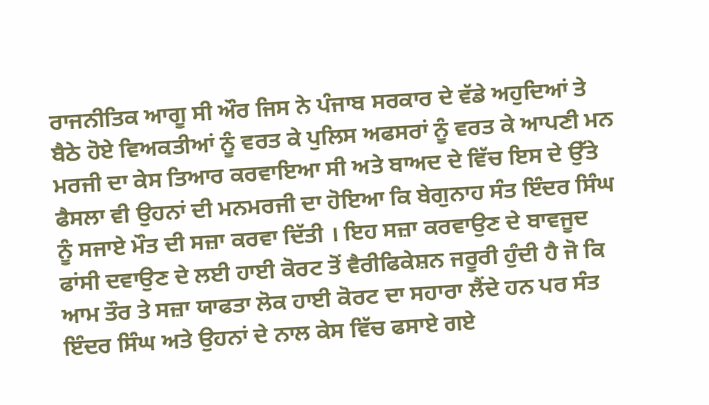ਰਾਜਨੀਤਿਕ ਆਗੂ ਸੀ ਔਰ ਜਿਸ ਨੇ ਪੰਜਾਬ ਸਰਕਾਰ ਦੇ ਵੱਡੇ ਅਹੁਦਿਆਂ ਤੇ ਬੈਠੇ ਹੋਏ ਵਿਅਕਤੀਆਂ ਨੂੰ ਵਰਤ ਕੇ ਪੁਲਿਸ ਅਫਸਰਾਂ ਨੂੰ ਵਰਤ ਕੇ ਆਪਣੀ ਮਨ ਮਰਜੀ ਦਾ ਕੇਸ ਤਿਆਰ ਕਰਵਾਇਆ ਸੀ ਅਤੇ ਬਾਅਦ ਦੇ ਵਿੱਚ ਇਸ ਦੇ ਉੱਤੇ ਫੈਸਲਾ ਵੀ ਉਹਨਾਂ ਦੀ ਮਨਮਰਜੀ ਦਾ ਹੋਇਆ ਕਿ ਬੇਗੁਨਾਹ ਸੰਤ ਇੰਦਰ ਸਿੰਘ ਨੂੰ ਸਜਾਏ ਮੌਤ ਦੀ ਸਜ਼ਾ ਕਰਵਾ ਦਿੱਤੀ । ਇਹ ਸਜ਼ਾ ਕਰਵਾਉਣ ਦੇ ਬਾਵਜੂਦ ਫਾਂਸੀ ਦਵਾਉਣ ਦੇ ਲਈ ਹਾਈ ਕੋਰਟ ਤੋਂ ਵੈਰੀਫਿਕੇਸ਼ਨ ਜਰੂਰੀ ਹੁੰਦੀ ਹੈ ਜੋ ਕਿ ਆਮ ਤੌਰ ਤੇ ਸਜ਼ਾ ਯਾਫਤਾ ਲੋਕ ਹਾਈ ਕੋਰਟ ਦਾ ਸਹਾਰਾ ਲੈਂਦੇ ਹਨ ਪਰ ਸੰਤ ਇੰਦਰ ਸਿੰਘ ਅਤੇ ਉਹਨਾਂ ਦੇ ਨਾਲ ਕੇਸ ਵਿੱਚ ਫਸਾਏ ਗਏ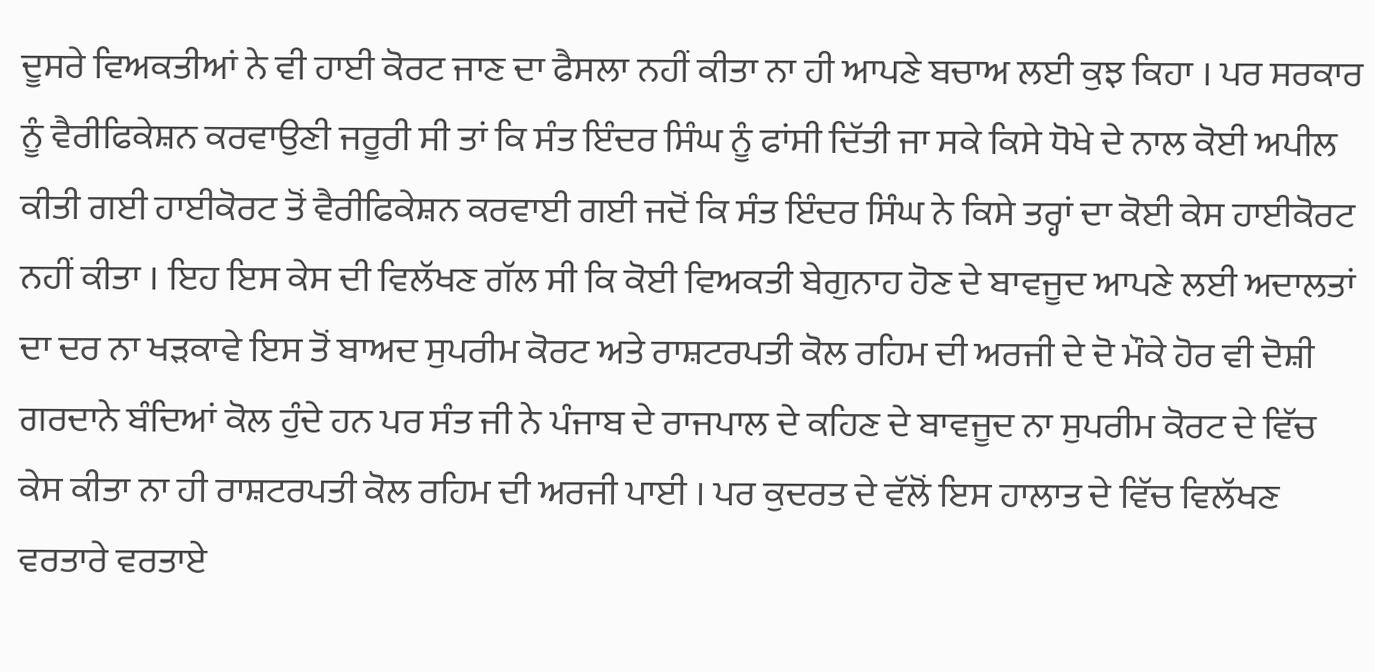ਦੂਸਰੇ ਵਿਅਕਤੀਆਂ ਨੇ ਵੀ ਹਾਈ ਕੋਰਟ ਜਾਣ ਦਾ ਫੈਸਲਾ ਨਹੀਂ ਕੀਤਾ ਨਾ ਹੀ ਆਪਣੇ ਬਚਾਅ ਲਈ ਕੁਝ ਕਿਹਾ । ਪਰ ਸਰਕਾਰ ਨੂੰ ਵੈਰੀਫਿਕੇਸ਼ਨ ਕਰਵਾਉਣੀ ਜਰੂਰੀ ਸੀ ਤਾਂ ਕਿ ਸੰਤ ਇੰਦਰ ਸਿੰਘ ਨੂੰ ਫਾਂਸੀ ਦਿੱਤੀ ਜਾ ਸਕੇ ਕਿਸੇ ਧੋਖੇ ਦੇ ਨਾਲ ਕੋਈ ਅਪੀਲ ਕੀਤੀ ਗਈ ਹਾਈਕੋਰਟ ਤੋਂ ਵੈਰੀਫਿਕੇਸ਼ਨ ਕਰਵਾਈ ਗਈ ਜਦੋਂ ਕਿ ਸੰਤ ਇੰਦਰ ਸਿੰਘ ਨੇ ਕਿਸੇ ਤਰ੍ਹਾਂ ਦਾ ਕੋਈ ਕੇਸ ਹਾਈਕੋਰਟ ਨਹੀਂ ਕੀਤਾ । ਇਹ ਇਸ ਕੇਸ ਦੀ ਵਿਲੱਖਣ ਗੱਲ ਸੀ ਕਿ ਕੋਈ ਵਿਅਕਤੀ ਬੇਗੁਨਾਹ ਹੋਣ ਦੇ ਬਾਵਜੂਦ ਆਪਣੇ ਲਈ ਅਦਾਲਤਾਂ ਦਾ ਦਰ ਨਾ ਖੜਕਾਵੇ ਇਸ ਤੋਂ ਬਾਅਦ ਸੁਪਰੀਮ ਕੋਰਟ ਅਤੇ ਰਾਸ਼ਟਰਪਤੀ ਕੋਲ ਰਹਿਮ ਦੀ ਅਰਜੀ ਦੇ ਦੋ ਮੌਕੇ ਹੋਰ ਵੀ ਦੋਸ਼ੀ ਗਰਦਾਨੇ ਬੰਦਿਆਂ ਕੋਲ ਹੁੰਦੇ ਹਨ ਪਰ ਸੰਤ ਜੀ ਨੇ ਪੰਜਾਬ ਦੇ ਰਾਜਪਾਲ ਦੇ ਕਹਿਣ ਦੇ ਬਾਵਜੂਦ ਨਾ ਸੁਪਰੀਮ ਕੋਰਟ ਦੇ ਵਿੱਚ ਕੇਸ ਕੀਤਾ ਨਾ ਹੀ ਰਾਸ਼ਟਰਪਤੀ ਕੋਲ ਰਹਿਮ ਦੀ ਅਰਜੀ ਪਾਈ । ਪਰ ਕੁਦਰਤ ਦੇ ਵੱਲੋਂ ਇਸ ਹਾਲਾਤ ਦੇ ਵਿੱਚ ਵਿਲੱਖਣ ਵਰਤਾਰੇ ਵਰਤਾਏ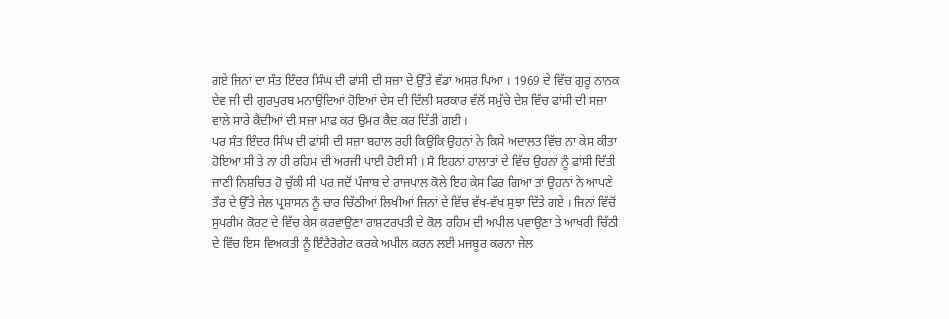ਗਏ ਜਿਨਾਂ ਦਾ ਸੰਤ ਇੰਦਰ ਸਿੰਘ ਦੀ ਫਾਂਸੀ ਦੀ ਸਜ਼ਾ ਦੇ ਉੱਤੇ ਵੱਡਾ ਅਸਰ ਪਿਆ । 1969 ਦੇ ਵਿੱਚ ਗੁਰੂ ਨਾਨਕ ਦੇਵ ਜੀ ਦੀ ਗੁਰਪੁਰਬ ਮਨਾਉਂਦਿਆਂ ਹੋਇਆਂ ਦੇਸ ਦੀ ਦਿੱਲੀ ਸਰਕਾਰ ਵੱਲੋਂ ਸਮੁੱਚੇ ਦੇਸ਼ ਵਿੱਚ ਫਾਂਸੀ ਦੀ ਸਜ਼ਾ ਵਾਲੇ ਸਾਰੇ ਕੈਦੀਆਂ ਦੀ ਸਜ਼ਾ ਮਾਫ ਕਰ ਉਮਰ ਕੈਦ ਕਰ ਦਿੱਤੀ ਗਈ ।
ਪਰ ਸੰਤ ਇੰਦਰ ਸਿੰਘ ਦੀ ਫਾਂਸੀ ਦੀ ਸਜ਼ਾ ਬਹਾਲ ਰਹੀ ਕਿਉਂਕਿ ਉਹਨਾਂ ਨੇ ਕਿਸੇ ਅਦਾਲਤ ਵਿੱਚ ਨਾ ਕੇਸ ਕੀਤਾ ਹੋਇਆ ਸੀ ਤੇ ਨਾ ਹੀ ਰਹਿਮ ਦੀ ਅਰਜੀ ਪਾਈ ਹੋਈ ਸੀ । ਸੋ ਇਹਨਾਂ ਹਾਲਾਤਾਂ ਦੇ ਵਿੱਚ ਉਹਨਾਂ ਨੂੰ ਫਾਂਸੀ ਦਿੱਤੀ ਜਾਣੀ ਨਿਸ਼ਚਿਤ ਹੋ ਚੁੱਕੀ ਸੀ ਪਰ ਜਦੋਂ ਪੰਜਾਬ ਦੇ ਰਾਜਪਾਲ ਕੋਲੇ ਇਹ ਕੇਸ ਫਿਰ ਗਿਆ ਤਾਂ ਉਹਨਾਂ ਨੇ ਆਪਣੇ ਤੌਰ ਦੇ ਉੱਤੇ ਜੇਲ ਪ੍ਰਸ਼ਾਸਨ ਨੂੰ ਚਾਰ ਚਿੱਠੀਆਂ ਲਿਖੀਆਂ ਜਿਨਾਂ ਦੇ ਵਿੱਚ ਵੱਖ-ਵੱਖ ਸੁਝਾ ਦਿੱਤੇ ਗਏ । ਜਿਨਾਂ ਵਿੱਚੋਂ ਸੁਪਰੀਮ ਕੋਰਟ ਦੇ ਵਿੱਚ ਕੇਸ ਕਰਵਾਉਣਾ ਰਾਸ਼ਟਰਪਤੀ ਦੇ ਕੋਲ ਰਹਿਮ ਦੀ ਅਪੀਲ ਪਵਾਉਣਾ ਤੇ ਆਖਰੀ ਚਿੱਠੀ ਦੇ ਵਿੱਚ ਇਸ ਵਿਅਕਤੀ ਨੂੰ ਇੰਟੈਰੋਗੇਟ ਕਰਕੇ ਅਪੀਲ ਕਰਨ ਲਈ ਮਜਬੂਰ ਕਰਨਾ ਜੇਲ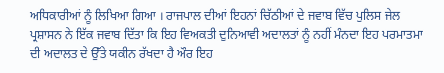ਅਧਿਕਾਰੀਆਂ ਨੂੰ ਲਿਖਿਆ ਗਿਆ । ਰਾਜਪਾਲ ਦੀਆਂ ਇਹਨਾਂ ਚਿੱਠੀਆਂ ਦੇ ਜਵਾਬ ਵਿੱਚ ਪੁਲਿਸ ਜੇਲ ਪ੍ਰਸ਼ਾਸਨ ਨੇ ਇੱਕ ਜਵਾਬ ਦਿੱਤਾ ਕਿ ਇਹ ਵਿਅਕਤੀ ਦੁਨਿਆਵੀ ਅਦਾਲਤਾਂ ਨੂੰ ਨਹੀਂ ਮੰਨਦਾ ਇਹ ਪਰਮਾਤਮਾ ਦੀ ਅਦਾਲਤ ਦੇ ਉੱਤੇ ਯਕੀਨ ਰੱਖਦਾ ਹੈ ਔਰ ਇਹ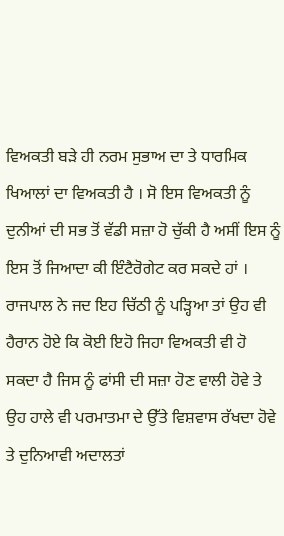ਵਿਅਕਤੀ ਬੜੇ ਹੀ ਨਰਮ ਸੁਭਾਅ ਦਾ ਤੇ ਧਾਰਮਿਕ ਖਿਆਲਾਂ ਦਾ ਵਿਅਕਤੀ ਹੈ । ਸੋ ਇਸ ਵਿਅਕਤੀ ਨੂੰ ਦੁਨੀਆਂ ਦੀ ਸਭ ਤੋਂ ਵੱਡੀ ਸਜ਼ਾ ਹੋ ਚੁੱਕੀ ਹੈ ਅਸੀਂ ਇਸ ਨੂੰ ਇਸ ਤੋਂ ਜਿਆਦਾ ਕੀ ਇੰਟੈਰੋਗੇਟ ਕਰ ਸਕਦੇ ਹਾਂ । ਰਾਜਪਾਲ ਨੇ ਜਦ ਇਹ ਚਿੱਠੀ ਨੂੰ ਪੜ੍ਹਿਆ ਤਾਂ ਉਹ ਵੀ ਹੈਰਾਨ ਹੋਏ ਕਿ ਕੋਈ ਇਹੋ ਜਿਹਾ ਵਿਅਕਤੀ ਵੀ ਹੋ ਸਕਦਾ ਹੈ ਜਿਸ ਨੂੰ ਫਾਂਸੀ ਦੀ ਸਜ਼ਾ ਹੋਣ ਵਾਲੀ ਹੋਵੇ ਤੇ ਉਹ ਹਾਲੇ ਵੀ ਪਰਮਾਤਮਾ ਦੇ ਉੱਤੇ ਵਿਸ਼ਵਾਸ ਰੱਖਦਾ ਹੋਵੇ ਤੇ ਦੁਨਿਆਵੀ ਅਦਾਲਤਾਂ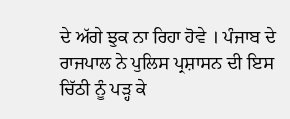ਦੇ ਅੱਗੇ ਝੁਕ ਨਾ ਰਿਹਾ ਹੋਵੇ । ਪੰਜਾਬ ਦੇ ਰਾਜਪਾਲ ਨੇ ਪੁਲਿਸ ਪ੍ਰਸ਼ਾਸਨ ਦੀ ਇਸ ਚਿੱਠੀ ਨੂੰ ਪੜ੍ਹ ਕੇ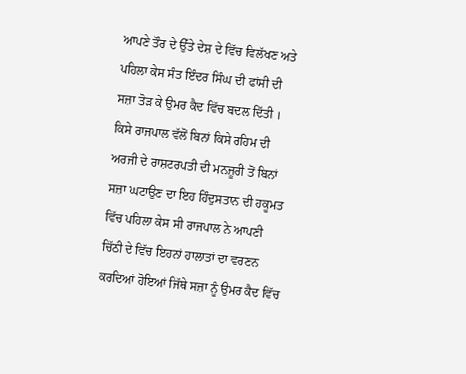ਆਪਣੇ ਤੌਰ ਦੇ ਉੱਤੇ ਦੇਸ਼ ਦੇ ਵਿੱਚ ਵਿਲੱਖਣ ਅਤੇ ਪਹਿਲਾ ਕੇਸ ਸੰਤ ਇੰਦਰ ਸਿੰਘ ਦੀ ਫਾਂਸੀ ਦੀ ਸਜ਼ਾ ਤੋੜ ਕੇ ਉਮਰ ਕੈਦ ਵਿੱਚ ਬਦਲ ਦਿੱਤੀ । ਕਿਸੇ ਰਾਜਪਾਲ ਵੱਲੋਂ ਬਿਨਾਂ ਕਿਸੇ ਰਹਿਮ ਦੀ ਅਰਜੀ ਦੇ ਰਾਸ਼ਟਰਪਤੀ ਦੀ ਮਨਜ਼ੂਰੀ ਤੋਂ ਬਿਨਾਂ ਸਜ਼ਾ ਘਟਾਉਣ ਦਾ ਇਹ ਹਿੰਦੁਸਤਾਨ ਦੀ ਹਕੂਮਤ ਵਿੱਚ ਪਹਿਲਾ ਕੇਸ ਸੀ ਰਾਜਪਾਲ ਨੇ ਆਪਣੀ ਚਿੱਠੀ ਦੇ ਵਿੱਚ ਇਹਨਾਂ ਹਾਲਾਤਾਂ ਦਾ ਵਰਣਨ ਕਰਦਿਆਂ ਹੋਇਆਂ ਜਿੱਥੇ ਸਜ਼ਾ ਨੂੰ ਉਮਰ ਕੈਦ ਵਿੱਚ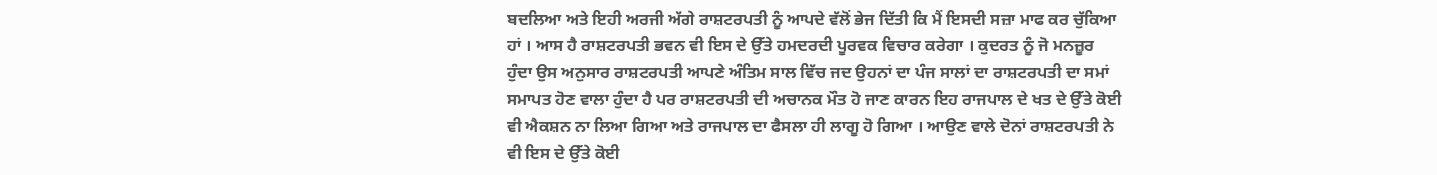ਬਦਲਿਆ ਅਤੇ ਇਹੀ ਅਰਜੀ ਅੱਗੇ ਰਾਸ਼ਟਰਪਤੀ ਨੂੰ ਆਪਦੇ ਵੱਲੋਂ ਭੇਜ ਦਿੱਤੀ ਕਿ ਮੈਂ ਇਸਦੀ ਸਜ਼ਾ ਮਾਫ ਕਰ ਚੁੱਕਿਆ ਹਾਂ । ਆਸ ਹੈ ਰਾਸ਼ਟਰਪਤੀ ਭਵਨ ਵੀ ਇਸ ਦੇ ਉੱਤੇ ਹਮਦਰਦੀ ਪੂਰਵਕ ਵਿਚਾਰ ਕਰੇਗਾ । ਕੁਦਰਤ ਨੂੰ ਜੋ ਮਨਜ਼ੂਰ ਹੁੰਦਾ ਉਸ ਅਨੁਸਾਰ ਰਾਸ਼ਟਰਪਤੀ ਆਪਣੇ ਅੰਤਿਮ ਸਾਲ ਵਿੱਚ ਜਦ ਉਹਨਾਂ ਦਾ ਪੰਜ ਸਾਲਾਂ ਦਾ ਰਾਸ਼ਟਰਪਤੀ ਦਾ ਸਮਾਂ ਸਮਾਪਤ ਹੋਣ ਵਾਲਾ ਹੁੰਦਾ ਹੈ ਪਰ ਰਾਸ਼ਟਰਪਤੀ ਦੀ ਅਚਾਨਕ ਮੌਤ ਹੋ ਜਾਣ ਕਾਰਨ ਇਹ ਰਾਜਪਾਲ ਦੇ ਖਤ ਦੇ ਉੱਤੇ ਕੋਈ ਵੀ ਐਕਸ਼ਨ ਨਾ ਲਿਆ ਗਿਆ ਅਤੇ ਰਾਜਪਾਲ ਦਾ ਫੈਸਲਾ ਹੀ ਲਾਗੂ ਹੋ ਗਿਆ । ਆਉਣ ਵਾਲੇ ਦੋਨਾਂ ਰਾਸ਼ਟਰਪਤੀ ਨੇ ਵੀ ਇਸ ਦੇ ਉੱਤੇ ਕੋਈ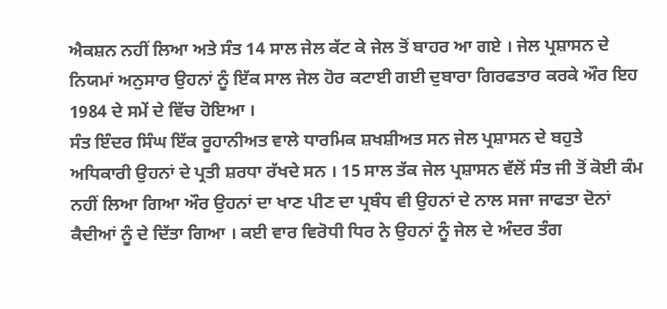ਐਕਸ਼ਨ ਨਹੀਂ ਲਿਆ ਅਤੇ ਸੰਤ 14 ਸਾਲ ਜੇਲ ਕੱਟ ਕੇ ਜੇਲ ਤੋਂ ਬਾਹਰ ਆ ਗਏ । ਜੇਲ ਪ੍ਰਸ਼ਾਸਨ ਦੇ ਨਿਯਮਾਂ ਅਨੁਸਾਰ ਉਹਨਾਂ ਨੂੰ ਇੱਕ ਸਾਲ ਜੇਲ ਹੋਰ ਕਟਾਈ ਗਈ ਦੁਬਾਰਾ ਗਿਰਫਤਾਰ ਕਰਕੇ ਔਰ ਇਹ 1984 ਦੇ ਸਮੇਂ ਦੇ ਵਿੱਚ ਹੋਇਆ ।
ਸੰਤ ਇੰਦਰ ਸਿੰਘ ਇੱਕ ਰੂਹਾਨੀਅਤ ਵਾਲੇ ਧਾਰਮਿਕ ਸ਼ਖਸ਼ੀਅਤ ਸਨ ਜੇਲ ਪ੍ਰਸ਼ਾਸਨ ਦੇ ਬਹੁਤੇ ਅਧਿਕਾਰੀ ਉਹਨਾਂ ਦੇ ਪ੍ਰਤੀ ਸ਼ਰਧਾ ਰੱਖਦੇ ਸਨ । 15 ਸਾਲ ਤੱਕ ਜੇਲ ਪ੍ਰਸ਼ਾਸਨ ਵੱਲੋਂ ਸੰਤ ਜੀ ਤੋਂ ਕੋਈ ਕੰਮ ਨਹੀਂ ਲਿਆ ਗਿਆ ਔਰ ਉਹਨਾਂ ਦਾ ਖਾਣ ਪੀਣ ਦਾ ਪ੍ਰਬੰਧ ਵੀ ਉਹਨਾਂ ਦੇ ਨਾਲ ਸਜਾ ਜਾਫਤਾ ਦੋਨਾਂ ਕੈਦੀਆਂ ਨੂੰ ਦੇ ਦਿੱਤਾ ਗਿਆ । ਕਈ ਵਾਰ ਵਿਰੋਧੀ ਧਿਰ ਨੇ ਉਹਨਾਂ ਨੂੰ ਜੇਲ ਦੇ ਅੰਦਰ ਤੰਗ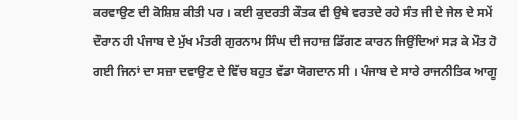ਕਰਵਾਉਣ ਦੀ ਕੋਸ਼ਿਸ਼ ਕੀਤੀ ਪਰ । ਕਈ ਕੁਦਰਤੀ ਕੌਤਕ ਵੀ ਉਥੇ ਵਰਤਦੇ ਰਹੇ ਸੰਤ ਜੀ ਦੇ ਜੇਲ ਦੇ ਸਮੇਂ ਦੌਰਾਨ ਹੀ ਪੰਜਾਬ ਦੇ ਮੁੱਖ ਮੰਤਰੀ ਗੁਰਨਾਮ ਸਿੰਘ ਦੀ ਜਹਾਜ਼ ਡਿੱਗਣ ਕਾਰਨ ਜਿਉਂਦਿਆਂ ਸੜ ਕੇ ਮੌਤ ਹੋ ਗਈ ਜਿਨਾਂ ਦਾ ਸਜ਼ਾ ਦਵਾਉਣ ਦੇ ਵਿੱਚ ਬਹੁਤ ਵੱਡਾ ਯੋਗਦਾਨ ਸੀ । ਪੰਜਾਬ ਦੇ ਸਾਰੇ ਰਾਜਨੀਤਿਕ ਆਗੂ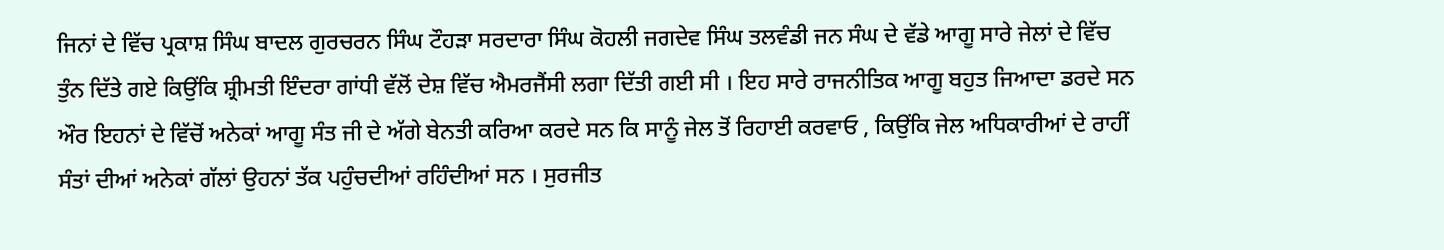ਜਿਨਾਂ ਦੇ ਵਿੱਚ ਪ੍ਰਕਾਸ਼ ਸਿੰਘ ਬਾਦਲ ਗੁਰਚਰਨ ਸਿੰਘ ਟੌਹੜਾ ਸਰਦਾਰਾ ਸਿੰਘ ਕੋਹਲੀ ਜਗਦੇਵ ਸਿੰਘ ਤਲਵੰਡੀ ਜਨ ਸੰਘ ਦੇ ਵੱਡੇ ਆਗੂ ਸਾਰੇ ਜੇਲਾਂ ਦੇ ਵਿੱਚ ਤੁੰਨ ਦਿੱਤੇ ਗਏ ਕਿਉਂਕਿ ਸ਼੍ਰੀਮਤੀ ਇੰਦਰਾ ਗਾਂਧੀ ਵੱਲੋਂ ਦੇਸ਼ ਵਿੱਚ ਐਮਰਜੈਂਸੀ ਲਗਾ ਦਿੱਤੀ ਗਈ ਸੀ । ਇਹ ਸਾਰੇ ਰਾਜਨੀਤਿਕ ਆਗੂ ਬਹੁਤ ਜਿਆਦਾ ਡਰਦੇ ਸਨ ਔਰ ਇਹਨਾਂ ਦੇ ਵਿੱਚੋਂ ਅਨੇਕਾਂ ਆਗੂ ਸੰਤ ਜੀ ਦੇ ਅੱਗੇ ਬੇਨਤੀ ਕਰਿਆ ਕਰਦੇ ਸਨ ਕਿ ਸਾਨੂੰ ਜੇਲ ਤੋਂ ਰਿਹਾਈ ਕਰਵਾਓ , ਕਿਉਂਕਿ ਜੇਲ ਅਧਿਕਾਰੀਆਂ ਦੇ ਰਾਹੀਂ ਸੰਤਾਂ ਦੀਆਂ ਅਨੇਕਾਂ ਗੱਲਾਂ ਉਹਨਾਂ ਤੱਕ ਪਹੁੰਚਦੀਆਂ ਰਹਿੰਦੀਆਂ ਸਨ । ਸੁਰਜੀਤ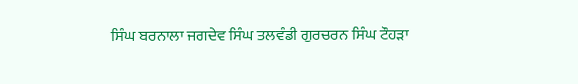ਸਿੰਘ ਬਰਨਾਲਾ ਜਗਦੇਵ ਸਿੰਘ ਤਲਵੰਡੀ ਗੁਰਚਰਨ ਸਿੰਘ ਟੌਹੜਾ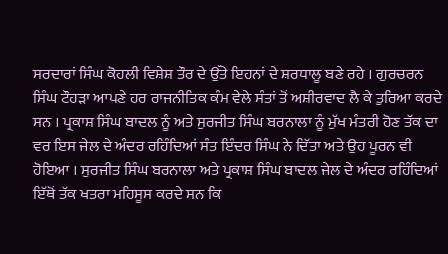ਸਰਦਾਰਾਂ ਸਿੰਘ ਕੋਹਲੀ ਵਿਸ਼ੇਸ਼ ਤੌਰ ਦੇ ਉੱਤੇ ਇਹਨਾਂ ਦੇ ਸ਼ਰਧਾਲੂ ਬਣੇ ਰਹੇ । ਗੁਰਚਰਨ ਸਿੰਘ ਟੌਹੜਾ ਆਪਣੇ ਹਰ ਰਾਜਨੀਤਿਕ ਕੰਮ ਵੇਲੇ ਸੰਤਾਂ ਤੋਂ ਅਸ਼ੀਰਵਾਦ ਲੈ ਕੇ ਤੁਰਿਆ ਕਰਦੇ ਸਨ । ਪ੍ਰਕਾਸ਼ ਸਿੰਘ ਬਾਦਲ ਨੂੰ ਅਤੇ ਸੁਰਜੀਤ ਸਿੰਘ ਬਰਨਾਲਾ ਨੂੰ ਮੁੱਖ ਮੰਤਰੀ ਹੋਣ ਤੱਕ ਦਾ ਵਰ ਇਸ ਜੇਲ ਦੇ ਅੰਦਰ ਰਹਿੰਦਿਆਂ ਸੰਤ ਇੰਦਰ ਸਿੰਘ ਨੇ ਦਿੱਤਾ ਅਤੇ ਉਹ ਪੂਰਨ ਵੀ ਹੋਇਆ । ਸੁਰਜੀਤ ਸਿੰਘ ਬਰਨਾਲਾ ਅਤੇ ਪ੍ਰਕਾਸ਼ ਸਿੰਘ ਬਾਦਲ ਜੇਲ ਦੇ ਅੰਦਰ ਰਹਿੰਦਿਆਂ ਇੱਥੋਂ ਤੱਕ ਖਤਰਾ ਮਹਿਸੂਸ ਕਰਦੇ ਸਨ ਕਿ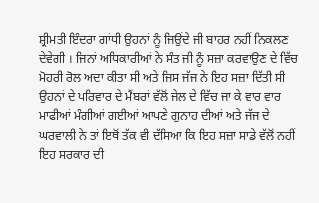ਸ਼੍ਰੀਮਤੀ ਇੰਦਰਾ ਗਾਂਧੀ ਉਹਨਾਂ ਨੂੰ ਜਿਉਂਦੇ ਜੀ ਬਾਹਰ ਨਹੀਂ ਨਿਕਲਣ ਦੇਵੇਗੀ । ਜਿਨਾਂ ਅਧਿਕਾਰੀਆਂ ਨੇ ਸੰਤ ਜੀ ਨੂੰ ਸਜ਼ਾ ਕਰਵਾਉਣ ਦੇ ਵਿੱਚ ਮੋਹਰੀ ਰੋਲ ਅਦਾ ਕੀਤਾ ਸੀ ਅਤੇ ਜਿਸ ਜੱਜ ਨੇ ਇਹ ਸਜ਼ਾ ਦਿੱਤੀ ਸੀ ਉਹਨਾਂ ਦੇ ਪਰਿਵਾਰ ਦੇ ਮੈਂਬਰਾਂ ਵੱਲੋਂ ਜੇਲ ਦੇ ਵਿੱਚ ਜਾ ਕੇ ਵਾਰ ਵਾਰ ਮਾਫੀਆਂ ਮੰਗੀਆਂ ਗਈਆਂ ਆਪਣੇ ਗੁਨਾਹ ਦੀਆਂ ਅਤੇ ਜੱਜ ਦੇ ਘਰਵਾਲੀ ਨੇ ਤਾਂ ਇਥੋਂ ਤੱਕ ਵੀ ਦੱਸਿਆ ਕਿ ਇਹ ਸਜ਼ਾ ਸਾਡੇ ਵੱਲੋਂ ਨਹੀਂ ਇਹ ਸਰਕਾਰ ਦੀ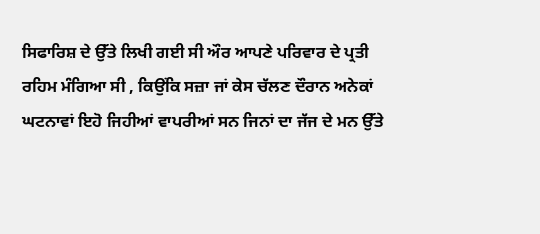ਸਿਫਾਰਿਸ਼ ਦੇ ਉੱਤੇ ਲਿਖੀ ਗਈ ਸੀ ਔਰ ਆਪਣੇ ਪਰਿਵਾਰ ਦੇ ਪ੍ਰਤੀ ਰਹਿਮ ਮੰਗਿਆ ਸੀ , ਕਿਉਂਕਿ ਸਜ਼ਾ ਜਾਂ ਕੇਸ ਚੱਲਣ ਦੌਰਾਨ ਅਨੇਕਾਂ ਘਟਨਾਵਾਂ ਇਹੋ ਜਿਹੀਆਂ ਵਾਪਰੀਆਂ ਸਨ ਜਿਨਾਂ ਦਾ ਜੱਜ ਦੇ ਮਨ ਉੱਤੇ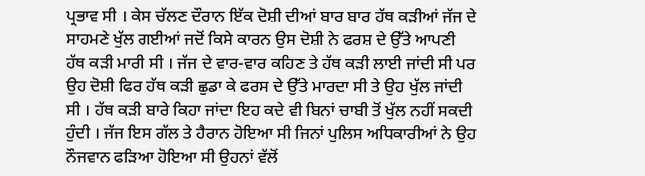ਪ੍ਰਭਾਵ ਸੀ । ਕੇਸ ਚੱਲਣ ਦੌਰਾਨ ਇੱਕ ਦੋਸ਼ੀ ਦੀਆਂ ਬਾਰ ਬਾਰ ਹੱਥ ਕੜੀਆਂ ਜੱਜ ਦੇ ਸਾਹਮਣੇ ਖੁੱਲ ਗਈਆਂ ਜਦੋਂ ਕਿਸੇ ਕਾਰਨ ਉਸ ਦੋਸ਼ੀ ਨੇ ਫਰਸ਼ ਦੇ ਉੱਤੇ ਆਪਣੀ ਹੱਥ ਕੜੀ ਮਾਰੀ ਸੀ । ਜੱਜ ਦੇ ਵਾਰ-ਵਾਰ ਕਹਿਣ ਤੇ ਹੱਥ ਕੜੀ ਲਾਈ ਜਾਂਦੀ ਸੀ ਪਰ ਉਹ ਦੋਸ਼ੀ ਫਿਰ ਹੱਥ ਕੜੀ ਛੁਡਾ ਕੇ ਫਰਸ ਦੇ ਉੱਤੇ ਮਾਰਦਾ ਸੀ ਤੇ ਉਹ ਖੁੱਲ ਜਾਂਦੀ ਸੀ । ਹੱਥ ਕੜੀ ਬਾਰੇ ਕਿਹਾ ਜਾਂਦਾ ਇਹ ਕਦੇ ਵੀ ਬਿਨਾਂ ਚਾਬੀ ਤੋਂ ਖੁੱਲ ਨਹੀਂ ਸਕਦੀ ਹੁੰਦੀ । ਜੱਜ ਇਸ ਗੱਲ ਤੇ ਹੈਰਾਨ ਹੋਇਆ ਸੀ ਜਿਨਾਂ ਪੁਲਿਸ ਅਧਿਕਾਰੀਆਂ ਨੇ ਉਹ ਨੌਜਵਾਨ ਫੜਿਆ ਹੋਇਆ ਸੀ ਉਹਨਾਂ ਵੱਲੋਂ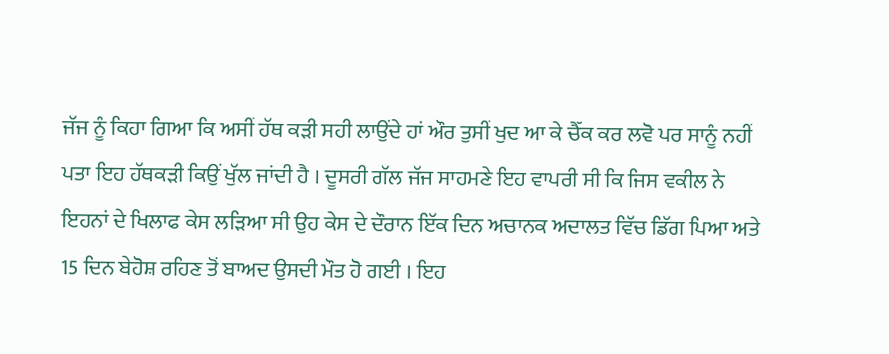ਜੱਜ ਨੂੰ ਕਿਹਾ ਗਿਆ ਕਿ ਅਸੀਂ ਹੱਥ ਕੜੀ ਸਹੀ ਲਾਉਂਦੇ ਹਾਂ ਔਰ ਤੁਸੀਂ ਖੁਦ ਆ ਕੇ ਚੈੱਕ ਕਰ ਲਵੋ ਪਰ ਸਾਨੂੰ ਨਹੀਂ ਪਤਾ ਇਹ ਹੱਥਕੜੀ ਕਿਉਂ ਖੁੱਲ ਜਾਂਦੀ ਹੈ । ਦੂਸਰੀ ਗੱਲ ਜੱਜ ਸਾਹਮਣੇ ਇਹ ਵਾਪਰੀ ਸੀ ਕਿ ਜਿਸ ਵਕੀਲ ਨੇ ਇਹਨਾਂ ਦੇ ਖਿਲਾਫ ਕੇਸ ਲੜਿਆ ਸੀ ਉਹ ਕੇਸ ਦੇ ਦੌਰਾਨ ਇੱਕ ਦਿਨ ਅਚਾਨਕ ਅਦਾਲਤ ਵਿੱਚ ਡਿੱਗ ਪਿਆ ਅਤੇ 15 ਦਿਨ ਬੇਹੋਸ਼ ਰਹਿਣ ਤੋਂ ਬਾਅਦ ਉਸਦੀ ਮੌਤ ਹੋ ਗਈ । ਇਹ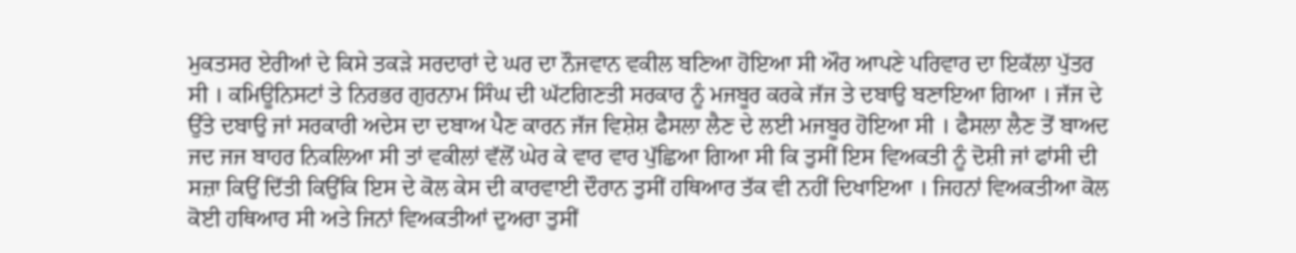ਮੁਕਤਸਰ ਏਰੀਆਂ ਦੇ ਕਿਸੇ ਤਕੜੇ ਸਰਦਾਰਾਂ ਦੇ ਘਰ ਦਾ ਨੌਜਵਾਨ ਵਕੀਲ ਬਣਿਆ ਹੋਇਆ ਸੀ ਔਰ ਆਪਣੇ ਪਰਿਵਾਰ ਦਾ ਇਕੱਲਾ ਪੁੱਤਰ ਸੀ । ਕਮਿਊਨਿਸਟਾਂ ਤੇ ਨਿਰਭਰ ਗੁਰਨਾਮ ਸਿੰਘ ਦੀ ਘੱਟਗਿਣਤੀ ਸਰਕਾਰ ਨੂੰ ਮਜਬੂਰ ਕਰਕੇ ਜੱਜ ਤੇ ਦਬਾਉ ਬਣਾਇਆ ਗਿਆ । ਜੱਜ ਦੇ ਉੱਤੇ ਦਬਾਉ ਜਾਂ ਸਰਕਾਰੀ ਅਦੇਸ ਦਾ ਦਬਾਅ ਪੈਣ ਕਾਰਨ ਜੱਜ ਵਿਸ਼ੇਸ਼ ਫੈਸਲਾ ਲੈਣ ਦੇ ਲਈ ਮਜਬੂਰ ਹੋਇਆ ਸੀ । ਫੈਸਲਾ ਲੈਣ ਤੋਂ ਬਾਅਦ ਜਦ ਜਜ ਬਾਹਰ ਨਿਕਲਿਆ ਸੀ ਤਾਂ ਵਕੀਲਾਂ ਵੱਲੋਂ ਘੇਰ ਕੇ ਵਾਰ ਵਾਰ ਪੁੱਛਿਆ ਗਿਆ ਸੀ ਕਿ ਤੁਸੀਂ ਇਸ ਵਿਅਕਤੀ ਨੂੰ ਦੋਸ਼ੀ ਜਾਂ ਫਾਂਸੀ ਦੀ ਸਜ਼ਾ ਕਿਉਂ ਦਿੱਤੀ ਕਿਉਂਕਿ ਇਸ ਦੇ ਕੋਲ ਕੇਸ ਦੀ ਕਾਰਵਾਈ ਦੌਰਾਨ ਤੁਸੀਂ ਹਥਿਆਰ ਤੱਕ ਵੀ ਨਹੀਂ ਦਿਖਾਇਆ । ਜਿਹਨਾਂ ਵਿਅਕਤੀਆ ਕੋਲ ਕੋਈ ਹਥਿਆਰ ਸੀ ਅਤੇ ਜਿਨਾਂ ਵਿਅਕਤੀਆਂ ਦੁਅਰਾ ਤੁਸੀਂ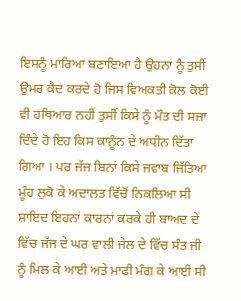ਇਸਨੂੰ ਮਾਰਿਆ ਬਣਾਇਆ ਹੈ ਉਹਨਾਂ ਨੂੰ ਤੁਸੀਂ ਉਮਰ ਕੈਦ ਕਰਦੇ ਹੋ ਜਿਸ ਵਿਅਕਤੀ ਕੋਲ ਕੋਈ ਵੀ ਹਥਿਆਰ ਨਹੀਂ ਤੁਸੀਂ ਕਿਸੇ ਨੂੰ ਮੌਤ ਦੀ ਸਜ਼ਾ ਦਿੰਦੇ ਹੋ ਇਹ ਕਿਸ ਕਾਨੂੰਨ ਦੇ ਅਧੀਨ ਦਿੱਤਾ ਗਿਆ । ਪਰ ਜੱਜ ਬਿਨਾਂ ਕਿਸੇ ਜਵਾਬ ਜਿੱਤਿਆ ਮੂੰਹ ਲੁਕੋ ਕੇ ਅਦਾਲਤ ਵਿੱਚੋਂ ਨਿਕਲਿਆ ਸੀ ਸ਼ਾਇਦ ਇਹਨਾਂ ਕਾਰਨਾਂ ਕਰਕੇ ਹੀ ਬਾਅਦ ਦੇ ਵਿੱਚ ਜੱਜ ਦੇ ਘਰ ਵਾਲੀ ਜੇਲ ਦੇ ਵਿੱਚ ਸੰਤ ਜੀ ਨੂੰ ਮਿਲ ਕੇ ਆਈ ਅਤੇ ਮਾਫੀ ਮੰਗ ਕੇ ਆਈ ਸੀ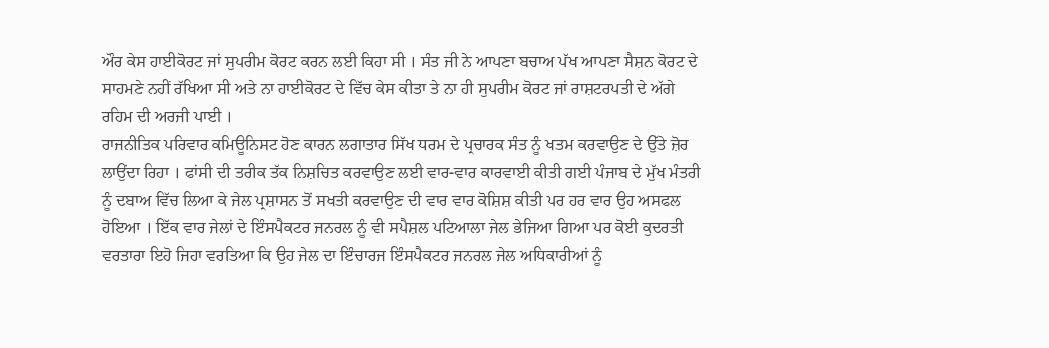ਔਰ ਕੇਸ ਹਾਈਕੋਰਟ ਜਾਂ ਸੁਪਰੀਮ ਕੋਰਟ ਕਰਨ ਲਈ ਕਿਹਾ ਸੀ । ਸੰਤ ਜੀ ਨੇ ਆਪਣਾ ਬਚਾਅ ਪੱਖ ਆਪਣਾ ਸੈਸ਼ਨ ਕੋਰਟ ਦੇ ਸਾਹਮਣੇ ਨਹੀਂ ਰੱਖਿਆ ਸੀ ਅਤੇ ਨਾ ਹਾਈਕੋਰਟ ਦੇ ਵਿੱਚ ਕੇਸ ਕੀਤਾ ਤੇ ਨਾ ਹੀ ਸੁਪਰੀਮ ਕੋਰਟ ਜਾਂ ਰਾਸ਼ਟਰਪਤੀ ਦੇ ਅੱਗੇ ਰਹਿਮ ਦੀ ਅਰਜੀ ਪਾਈ ।
ਰਾਜਨੀਤਿਕ ਪਰਿਵਾਰ ਕਮਿਊਨਿਸਟ ਹੋਣ ਕਾਰਨ ਲਗਾਤਾਰ ਸਿੱਖ ਧਰਮ ਦੇ ਪ੍ਰਚਾਰਕ ਸੰਤ ਨੂੰ ਖਤਮ ਕਰਵਾਉਣ ਦੇ ਉੱਤੇ ਜ਼ੋਰ ਲਾਉਂਦਾ ਰਿਹਾ । ਫਾਂਸੀ ਦੀ ਤਰੀਕ ਤੱਕ ਨਿਸ਼ਚਿਤ ਕਰਵਾਉਣ ਲਈ ਵਾਰ-ਵਾਰ ਕਾਰਵਾਈ ਕੀਤੀ ਗਈ ਪੰਜਾਬ ਦੇ ਮੁੱਖ ਮੰਤਰੀ ਨੂੰ ਦਬਾਅ ਵਿੱਚ ਲਿਆ ਕੇ ਜੇਲ ਪ੍ਰਸ਼ਾਸਨ ਤੋਂ ਸਖਤੀ ਕਰਵਾਉਣ ਦੀ ਵਾਰ ਵਾਰ ਕੋਸ਼ਿਸ਼ ਕੀਤੀ ਪਰ ਹਰ ਵਾਰ ਉਹ ਅਸਫਲ ਹੋਇਆ । ਇੱਕ ਵਾਰ ਜੇਲਾਂ ਦੇ ਇੰਸਪੈਕਟਰ ਜਨਰਲ ਨੂੰ ਵੀ ਸਪੈਸ਼ਲ ਪਟਿਆਲਾ ਜੇਲ ਭੇਜਿਆ ਗਿਆ ਪਰ ਕੋਈ ਕੁਦਰਤੀ ਵਰਤਾਰਾ ਇਹੋ ਜਿਹਾ ਵਰਤਿਆ ਕਿ ਉਹ ਜੇਲ ਦਾ ਇੰਚਾਰਜ ਇੰਸਪੈਕਟਰ ਜਨਰਲ ਜੇਲ ਅਧਿਕਾਰੀਆਂ ਨੂੰ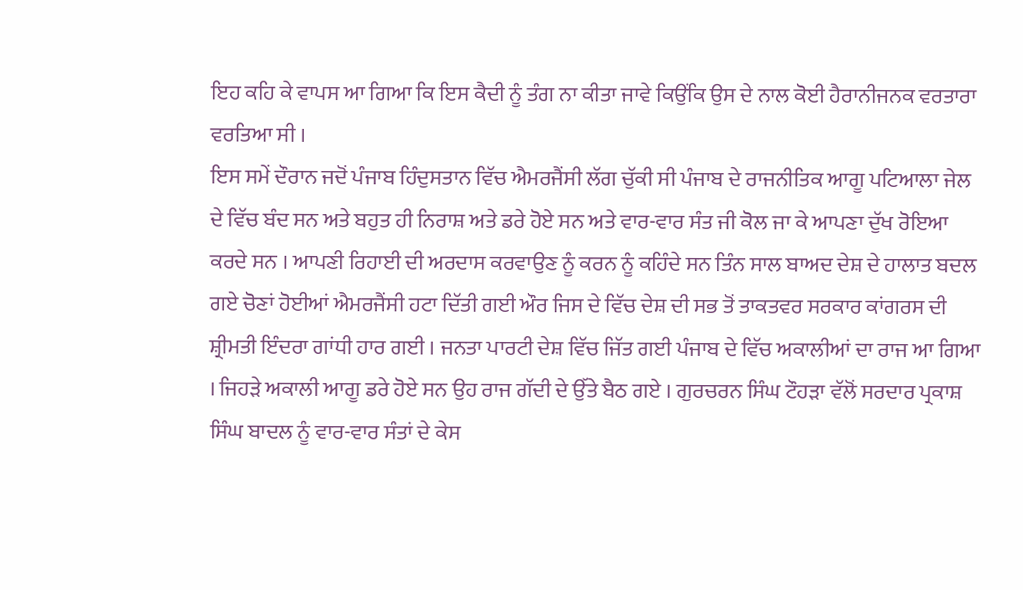ਇਹ ਕਹਿ ਕੇ ਵਾਪਸ ਆ ਗਿਆ ਕਿ ਇਸ ਕੈਦੀ ਨੂੰ ਤੰਗ ਨਾ ਕੀਤਾ ਜਾਵੇ ਕਿਉਂਕਿ ਉਸ ਦੇ ਨਾਲ ਕੋਈ ਹੈਰਾਨੀਜਨਕ ਵਰਤਾਰਾ ਵਰਤਿਆ ਸੀ ।
ਇਸ ਸਮੇਂ ਦੌਰਾਨ ਜਦੋਂ ਪੰਜਾਬ ਹਿੰਦੁਸਤਾਨ ਵਿੱਚ ਐਮਰਜੈਂਸੀ ਲੱਗ ਚੁੱਕੀ ਸੀ ਪੰਜਾਬ ਦੇ ਰਾਜਨੀਤਿਕ ਆਗੂ ਪਟਿਆਲਾ ਜੇਲ ਦੇ ਵਿੱਚ ਬੰਦ ਸਨ ਅਤੇ ਬਹੁਤ ਹੀ ਨਿਰਾਸ਼ ਅਤੇ ਡਰੇ ਹੋਏ ਸਨ ਅਤੇ ਵਾਰ-ਵਾਰ ਸੰਤ ਜੀ ਕੋਲ ਜਾ ਕੇ ਆਪਣਾ ਦੁੱਖ ਰੋਇਆ ਕਰਦੇ ਸਨ । ਆਪਣੀ ਰਿਹਾਈ ਦੀ ਅਰਦਾਸ ਕਰਵਾਉਣ ਨੂੰ ਕਰਨ ਨੂੰ ਕਹਿੰਦੇ ਸਨ ਤਿੰਨ ਸਾਲ ਬਾਅਦ ਦੇਸ਼ ਦੇ ਹਾਲਾਤ ਬਦਲ ਗਏ ਚੋਣਾਂ ਹੋਈਆਂ ਐਮਰਜੈਂਸੀ ਹਟਾ ਦਿੱਤੀ ਗਈ ਔਰ ਜਿਸ ਦੇ ਵਿੱਚ ਦੇਸ਼ ਦੀ ਸਭ ਤੋਂ ਤਾਕਤਵਰ ਸਰਕਾਰ ਕਾਂਗਰਸ ਦੀ ਸ਼੍ਰੀਮਤੀ ਇੰਦਰਾ ਗਾਂਧੀ ਹਾਰ ਗਈ । ਜਨਤਾ ਪਾਰਟੀ ਦੇਸ਼ ਵਿੱਚ ਜਿੱਤ ਗਈ ਪੰਜਾਬ ਦੇ ਵਿੱਚ ਅਕਾਲੀਆਂ ਦਾ ਰਾਜ ਆ ਗਿਆ । ਜਿਹੜੇ ਅਕਾਲੀ ਆਗੂ ਡਰੇ ਹੋਏ ਸਨ ਉਹ ਰਾਜ ਗੱਦੀ ਦੇ ਉੱਤੇ ਬੈਠ ਗਏ । ਗੁਰਚਰਨ ਸਿੰਘ ਟੌਹੜਾ ਵੱਲੋਂ ਸਰਦਾਰ ਪ੍ਰਕਾਸ਼ ਸਿੰਘ ਬਾਦਲ ਨੂੰ ਵਾਰ-ਵਾਰ ਸੰਤਾਂ ਦੇ ਕੇਸ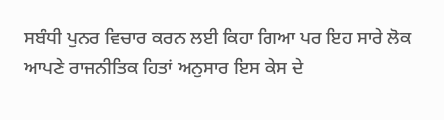ਸਬੰਧੀ ਪੁਨਰ ਵਿਚਾਰ ਕਰਨ ਲਈ ਕਿਹਾ ਗਿਆ ਪਰ ਇਹ ਸਾਰੇ ਲੋਕ ਆਪਣੇ ਰਾਜਨੀਤਿਕ ਹਿਤਾਂ ਅਨੁਸਾਰ ਇਸ ਕੇਸ ਦੇ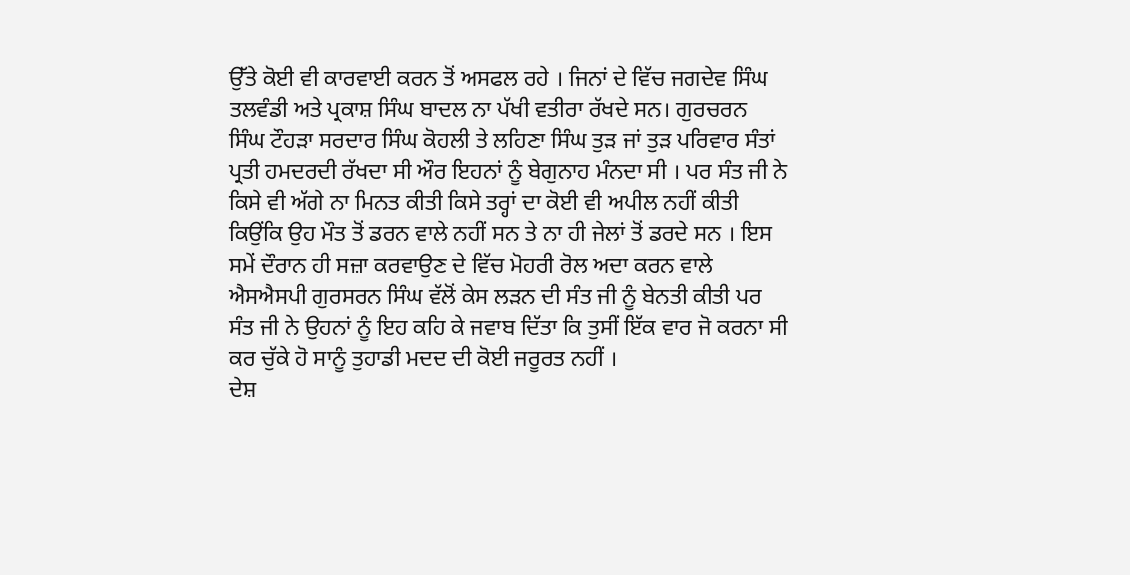ਉੱਤੇ ਕੋਈ ਵੀ ਕਾਰਵਾਈ ਕਰਨ ਤੋਂ ਅਸਫਲ ਰਹੇ । ਜਿਨਾਂ ਦੇ ਵਿੱਚ ਜਗਦੇਵ ਸਿੰਘ ਤਲਵੰਡੀ ਅਤੇ ਪ੍ਰਕਾਸ਼ ਸਿੰਘ ਬਾਦਲ ਨਾ ਪੱਖੀ ਵਤੀਰਾ ਰੱਖਦੇ ਸਨ। ਗੁਰਚਰਨ ਸਿੰਘ ਟੌਹੜਾ ਸਰਦਾਰ ਸਿੰਘ ਕੋਹਲੀ ਤੇ ਲਹਿਣਾ ਸਿੰਘ ਤੁੜ ਜਾਂ ਤੁੜ ਪਰਿਵਾਰ ਸੰਤਾਂ ਪ੍ਰਤੀ ਹਮਦਰਦੀ ਰੱਖਦਾ ਸੀ ਔਰ ਇਹਨਾਂ ਨੂੰ ਬੇਗੁਨਾਹ ਮੰਨਦਾ ਸੀ । ਪਰ ਸੰਤ ਜੀ ਨੇ ਕਿਸੇ ਵੀ ਅੱਗੇ ਨਾ ਮਿਨਤ ਕੀਤੀ ਕਿਸੇ ਤਰ੍ਹਾਂ ਦਾ ਕੋਈ ਵੀ ਅਪੀਲ ਨਹੀਂ ਕੀਤੀ ਕਿਉਂਕਿ ਉਹ ਮੌਤ ਤੋਂ ਡਰਨ ਵਾਲੇ ਨਹੀਂ ਸਨ ਤੇ ਨਾ ਹੀ ਜੇਲਾਂ ਤੋਂ ਡਰਦੇ ਸਨ । ਇਸ ਸਮੇਂ ਦੌਰਾਨ ਹੀ ਸਜ਼ਾ ਕਰਵਾਉਣ ਦੇ ਵਿੱਚ ਮੋਹਰੀ ਰੋਲ ਅਦਾ ਕਰਨ ਵਾਲੇ ਐਸਐਸਪੀ ਗੁਰਸਰਨ ਸਿੰਘ ਵੱਲੋਂ ਕੇਸ ਲੜਨ ਦੀ ਸੰਤ ਜੀ ਨੂੰ ਬੇਨਤੀ ਕੀਤੀ ਪਰ ਸੰਤ ਜੀ ਨੇ ਉਹਨਾਂ ਨੂੰ ਇਹ ਕਹਿ ਕੇ ਜਵਾਬ ਦਿੱਤਾ ਕਿ ਤੁਸੀਂ ਇੱਕ ਵਾਰ ਜੋ ਕਰਨਾ ਸੀ ਕਰ ਚੁੱਕੇ ਹੋ ਸਾਨੂੰ ਤੁਹਾਡੀ ਮਦਦ ਦੀ ਕੋਈ ਜਰੂਰਤ ਨਹੀਂ ।
ਦੇਸ਼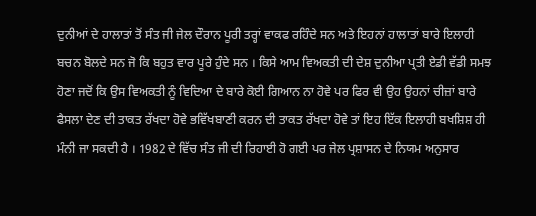ਦੁਨੀਆਂ ਦੇ ਹਾਲਾਤਾਂ ਤੋਂ ਸੰਤ ਜੀ ਜੇਲ ਦੌਰਾਨ ਪੂਰੀ ਤਰ੍ਹਾਂ ਵਾਕਫ ਰਹਿੰਦੇ ਸਨ ਅਤੇ ਇਹਨਾਂ ਹਾਲਾਤਾਂ ਬਾਰੇ ਇਲਾਹੀ ਬਚਨ ਬੋਲਦੇ ਸਨ ਜੋ ਕਿ ਬਹੁਤ ਵਾਰ ਪੂਰੇ ਹੁੰਦੇ ਸਨ । ਕਿਸੇ ਆਮ ਵਿਅਕਤੀ ਦੀ ਦੇਸ਼ ਦੁਨੀਆ ਪ੍ਰਤੀ ਏਡੀ ਵੱਡੀ ਸਮਝ ਹੋਣਾ ਜਦੋਂ ਕਿ ਉਸ ਵਿਅਕਤੀ ਨੂੰ ਵਿਦਿਆ ਦੇ ਬਾਰੇ ਕੋਈ ਗਿਆਨ ਨਾ ਹੋਵੇ ਪਰ ਫਿਰ ਵੀ ਉਹ ਉਹਨਾਂ ਚੀਜ਼ਾਂ ਬਾਰੇ ਫੈਸਲਾ ਦੇਣ ਦੀ ਤਾਕਤ ਰੱਖਦਾ ਹੋਵੇ ਭਵਿੱਖਬਾਣੀ ਕਰਨ ਦੀ ਤਾਕਤ ਰੱਖਦਾ ਹੋਵੇ ਤਾਂ ਇਹ ਇੱਕ ਇਲਾਹੀ ਬਖਸ਼ਿਸ਼ ਹੀ ਮੰਨੀ ਜਾ ਸਕਦੀ ਹੈ । 1982 ਦੇ ਵਿੱਚ ਸੰਤ ਜੀ ਦੀ ਰਿਹਾਈ ਹੋ ਗਈ ਪਰ ਜੇਲ ਪ੍ਰਸ਼ਾਸਨ ਦੇ ਨਿਯਮ ਅਨੁਸਾਰ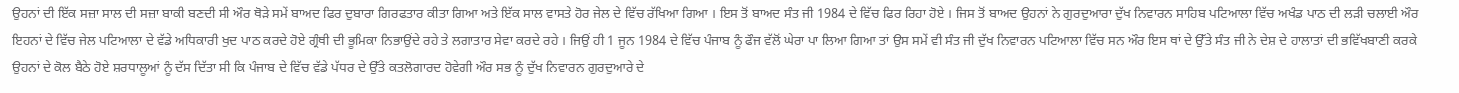ਉਹਨਾਂ ਦੀ ਇੱਕ ਸਜ਼ਾ ਸਾਲ ਦੀ ਸਜ਼ਾ ਬਾਕੀ ਬਣਦੀ ਸੀ ਔਰ ਥੋੜੇ ਸਮੇਂ ਬਾਅਦ ਫਿਰ ਦੁਬਾਰਾ ਗਿਰਫਤਾਰ ਕੀਤਾ ਗਿਆ ਅਤੇ ਇੱਕ ਸਾਲ ਵਾਸਤੇ ਹੋਰ ਜੇਲ ਦੇ ਵਿੱਚ ਰੱਖਿਆ ਗਿਆ । ਇਸ ਤੋਂ ਬਾਅਦ ਸੰਤ ਜੀ 1984 ਦੇ ਵਿੱਚ ਫਿਰ ਰਿਹਾ ਹੋਏ । ਜਿਸ ਤੋਂ ਬਾਅਦ ਉਹਨਾਂ ਨੇ ਗੁਰਦੁਆਰਾ ਦੁੱਖ ਨਿਵਾਰਨ ਸਾਹਿਬ ਪਟਿਆਲਾ ਵਿੱਚ ਅਖੰਡ ਪਾਠ ਦੀ ਲੜੀ ਚਲਾਈ ਔਰ ਇਹਨਾਂ ਦੇ ਵਿੱਚ ਜੇਲ ਪਟਿਆਲਾ ਦੇ ਵੱਡੇ ਅਧਿਕਾਰੀ ਖੁਦ ਪਾਠ ਕਰਦੇ ਹੋਏ ਗ੍ਰੰਥੀ ਦੀ ਭੂਮਿਕਾ ਨਿਭਾਉਂਦੇ ਰਹੇ ਤੇ ਲਗਾਤਾਰ ਸੇਵਾ ਕਰਦੇ ਰਹੇ । ਜਿਉਂ ਹੀ 1 ਜੂਨ 1984 ਦੇ ਵਿੱਚ ਪੰਜਾਬ ਨੂੰ ਫੌਜ ਵੱਲੋਂ ਘੇਰਾ ਪਾ ਲਿਆ ਗਿਆ ਤਾਂ ਉਸ ਸਮੇਂ ਵੀ ਸੰਤ ਜੀ ਦੁੱਖ ਨਿਵਾਰਨ ਪਟਿਆਲਾ ਵਿੱਚ ਸਨ ਔਰ ਇਸ ਥਾਂ ਦੇ ਉੱਤੇ ਸੰਤ ਜੀ ਨੇ ਦੇਸ਼ ਦੇ ਹਾਲਾਤਾਂ ਦੀ ਭਵਿੱਖਬਾਣੀ ਕਰਕੇ ਉਹਨਾਂ ਦੇ ਕੋਲ ਬੈਠੇ ਹੋਏ ਸ਼ਰਧਾਲੂਆਂ ਨੂੰ ਦੱਸ ਦਿੱਤਾ ਸੀ ਕਿ ਪੰਜਾਬ ਦੇ ਵਿੱਚ ਵੱਡੇ ਪੱਧਰ ਦੇ ਉੱਤੇ ਕਤਲੋਗਾਰਦ ਹੋਵੇਗੀ ਔਰ ਸਭ ਨੂੰ ਦੁੱਖ ਨਿਵਾਰਨ ਗੁਰਦੁਆਰੇ ਦੇ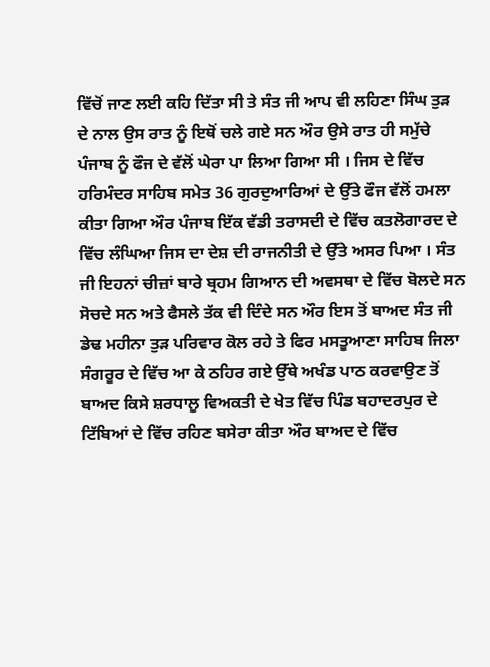ਵਿੱਚੋਂ ਜਾਣ ਲਈ ਕਹਿ ਦਿੱਤਾ ਸੀ ਤੇ ਸੰਤ ਜੀ ਆਪ ਵੀ ਲਹਿਣਾ ਸਿੰਘ ਤੁੜ ਦੇ ਨਾਲ ਉਸ ਰਾਤ ਨੂੰ ਇਥੋਂ ਚਲੇ ਗਏ ਸਨ ਔਰ ਉਸੇ ਰਾਤ ਹੀ ਸਮੁੱਚੇ ਪੰਜਾਬ ਨੂੰ ਫੌਜ ਦੇ ਵੱਲੋਂ ਘੇਰਾ ਪਾ ਲਿਆ ਗਿਆ ਸੀ । ਜਿਸ ਦੇ ਵਿੱਚ ਹਰਿਮੰਦਰ ਸਾਹਿਬ ਸਮੇਤ 36 ਗੁਰਦੁਆਰਿਆਂ ਦੇ ਉੱਤੇ ਫੌਜ ਵੱਲੋਂ ਹਮਲਾ ਕੀਤਾ ਗਿਆ ਔਰ ਪੰਜਾਬ ਇੱਕ ਵੱਡੀ ਤਰਾਸਦੀ ਦੇ ਵਿੱਚ ਕਤਲੋਗਾਰਦ ਦੇ ਵਿੱਚ ਲੰਘਿਆ ਜਿਸ ਦਾ ਦੇਸ਼ ਦੀ ਰਾਜਨੀਤੀ ਦੇ ਉੱਤੇ ਅਸਰ ਪਿਆ । ਸੰਤ ਜੀ ਇਹਨਾਂ ਚੀਜ਼ਾਂ ਬਾਰੇ ਬ੍ਰਹਮ ਗਿਆਨ ਦੀ ਅਵਸਥਾ ਦੇ ਵਿੱਚ ਬੋਲਦੇ ਸਨ ਸੋਚਦੇ ਸਨ ਅਤੇ ਫੈਸਲੇ ਤੱਕ ਵੀ ਦਿੰਦੇ ਸਨ ਔਰ ਇਸ ਤੋਂ ਬਾਅਦ ਸੰਤ ਜੀ ਡੇਢ ਮਹੀਨਾ ਤੁੜ ਪਰਿਵਾਰ ਕੋਲ ਰਹੇ ਤੇ ਫਿਰ ਮਸਤੂਆਣਾ ਸਾਹਿਬ ਜਿਲਾ ਸੰਗਰੂਰ ਦੇ ਵਿੱਚ ਆ ਕੇ ਠਹਿਰ ਗਏ ਉੱਥੇ ਅਖੰਡ ਪਾਠ ਕਰਵਾਉਣ ਤੋਂ ਬਾਅਦ ਕਿਸੇ ਸ਼ਰਧਾਲੂ ਵਿਅਕਤੀ ਦੇ ਖੇਤ ਵਿੱਚ ਪਿੰਡ ਬਹਾਦਰਪੁਰ ਦੇ ਟਿੱਬਿਆਂ ਦੇ ਵਿੱਚ ਰਹਿਣ ਬਸੇਰਾ ਕੀਤਾ ਔਰ ਬਾਅਦ ਦੇ ਵਿੱਚ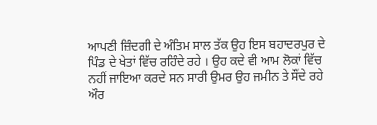ਆਪਣੀ ਜ਼ਿੰਦਗੀ ਦੇ ਅੰਤਿਮ ਸਾਲ ਤੱਕ ਉਹ ਇਸ ਬਹਾਦਰਪੁਰ ਦੇ ਪਿੰਡ ਦੇ ਖੇਤਾਂ ਵਿੱਚ ਰਹਿੰਦੇ ਰਹੇ । ਉਹ ਕਦੇ ਵੀ ਆਮ ਲੋਕਾਂ ਵਿੱਚ ਨਹੀਂ ਜਾਇਆ ਕਰਦੇ ਸਨ ਸਾਰੀ ਉਮਰ ਉਹ ਜਮੀਨ ਤੇ ਸੌਂਦੇ ਰਹੇ ਔਰ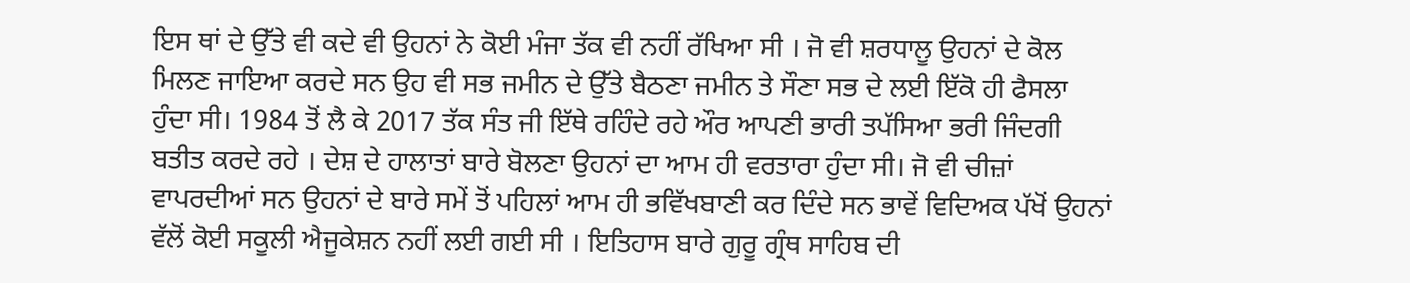ਇਸ ਥਾਂ ਦੇ ਉੱਤੇ ਵੀ ਕਦੇ ਵੀ ਉਹਨਾਂ ਨੇ ਕੋਈ ਮੰਜਾ ਤੱਕ ਵੀ ਨਹੀਂ ਰੱਖਿਆ ਸੀ । ਜੋ ਵੀ ਸ਼ਰਧਾਲੂ ਉਹਨਾਂ ਦੇ ਕੋਲ ਮਿਲਣ ਜਾਇਆ ਕਰਦੇ ਸਨ ਉਹ ਵੀ ਸਭ ਜਮੀਨ ਦੇ ਉੱਤੇ ਬੈਠਣਾ ਜਮੀਨ ਤੇ ਸੌਣਾ ਸਭ ਦੇ ਲਈ ਇੱਕੋ ਹੀ ਫੈਸਲਾ ਹੁੰਦਾ ਸੀ। 1984 ਤੋਂ ਲੈ ਕੇ 2017 ਤੱਕ ਸੰਤ ਜੀ ਇੱਥੇ ਰਹਿੰਦੇ ਰਹੇ ਔਰ ਆਪਣੀ ਭਾਰੀ ਤਪੱਸਿਆ ਭਰੀ ਜਿੰਦਗੀ ਬਤੀਤ ਕਰਦੇ ਰਹੇ । ਦੇਸ਼ ਦੇ ਹਾਲਾਤਾਂ ਬਾਰੇ ਬੋਲਣਾ ਉਹਨਾਂ ਦਾ ਆਮ ਹੀ ਵਰਤਾਰਾ ਹੁੰਦਾ ਸੀ। ਜੋ ਵੀ ਚੀਜ਼ਾਂ ਵਾਪਰਦੀਆਂ ਸਨ ਉਹਨਾਂ ਦੇ ਬਾਰੇ ਸਮੇਂ ਤੋਂ ਪਹਿਲਾਂ ਆਮ ਹੀ ਭਵਿੱਖਬਾਣੀ ਕਰ ਦਿੰਦੇ ਸਨ ਭਾਵੇਂ ਵਿਦਿਅਕ ਪੱਖੋਂ ਉਹਨਾਂ ਵੱਲੋਂ ਕੋਈ ਸਕੂਲੀ ਐਜੂਕੇਸ਼ਨ ਨਹੀਂ ਲਈ ਗਈ ਸੀ । ਇਤਿਹਾਸ ਬਾਰੇ ਗੁਰੂ ਗ੍ਰੰਥ ਸਾਹਿਬ ਦੀ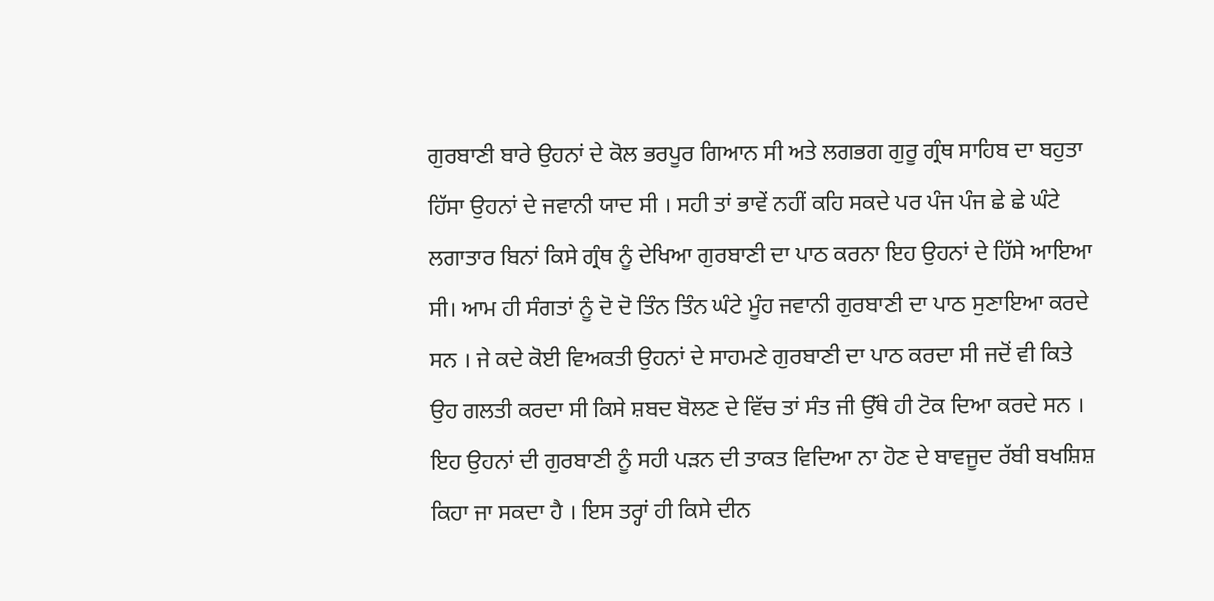ਗੁਰਬਾਣੀ ਬਾਰੇ ਉਹਨਾਂ ਦੇ ਕੋਲ ਭਰਪੂਰ ਗਿਆਨ ਸੀ ਅਤੇ ਲਗਭਗ ਗੁਰੂ ਗ੍ਰੰਥ ਸਾਹਿਬ ਦਾ ਬਹੁਤਾ ਹਿੱਸਾ ਉਹਨਾਂ ਦੇ ਜਵਾਨੀ ਯਾਦ ਸੀ । ਸਹੀ ਤਾਂ ਭਾਵੇਂ ਨਹੀਂ ਕਹਿ ਸਕਦੇ ਪਰ ਪੰਜ ਪੰਜ ਛੇ ਛੇ ਘੰਟੇ ਲਗਾਤਾਰ ਬਿਨਾਂ ਕਿਸੇ ਗ੍ਰੰਥ ਨੂੰ ਦੇਖਿਆ ਗੁਰਬਾਣੀ ਦਾ ਪਾਠ ਕਰਨਾ ਇਹ ਉਹਨਾਂ ਦੇ ਹਿੱਸੇ ਆਇਆ ਸੀ। ਆਮ ਹੀ ਸੰਗਤਾਂ ਨੂੰ ਦੋ ਦੋ ਤਿੰਨ ਤਿੰਨ ਘੰਟੇ ਮੂੰਹ ਜਵਾਨੀ ਗੁਰਬਾਣੀ ਦਾ ਪਾਠ ਸੁਣਾਇਆ ਕਰਦੇ ਸਨ । ਜੇ ਕਦੇ ਕੋਈ ਵਿਅਕਤੀ ਉਹਨਾਂ ਦੇ ਸਾਹਮਣੇ ਗੁਰਬਾਣੀ ਦਾ ਪਾਠ ਕਰਦਾ ਸੀ ਜਦੋਂ ਵੀ ਕਿਤੇ ਉਹ ਗਲਤੀ ਕਰਦਾ ਸੀ ਕਿਸੇ ਸ਼ਬਦ ਬੋਲਣ ਦੇ ਵਿੱਚ ਤਾਂ ਸੰਤ ਜੀ ਉੱਥੇ ਹੀ ਟੋਕ ਦਿਆ ਕਰਦੇ ਸਨ । ਇਹ ਉਹਨਾਂ ਦੀ ਗੁਰਬਾਣੀ ਨੂੰ ਸਹੀ ਪੜਨ ਦੀ ਤਾਕਤ ਵਿਦਿਆ ਨਾ ਹੋਣ ਦੇ ਬਾਵਜੂਦ ਰੱਬੀ ਬਖਸ਼ਿਸ਼ ਕਿਹਾ ਜਾ ਸਕਦਾ ਹੈ । ਇਸ ਤਰ੍ਹਾਂ ਹੀ ਕਿਸੇ ਦੀਨ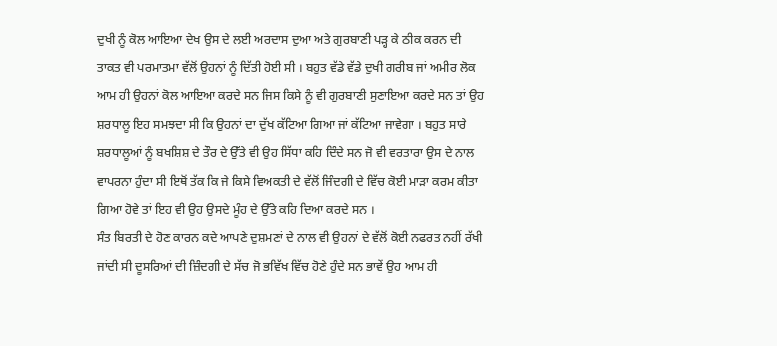ਦੁਖੀ ਨੂੰ ਕੋਲ ਆਇਆ ਦੇਖ ਉਸ ਦੇ ਲਈ ਅਰਦਾਸ ਦੁਆ ਅਤੇ ਗੁਰਬਾਣੀ ਪੜ੍ਹ ਕੇ ਠੀਕ ਕਰਨ ਦੀ ਤਾਕਤ ਵੀ ਪਰਮਾਤਮਾ ਵੱਲੋਂ ਉਹਨਾਂ ਨੂੰ ਦਿੱਤੀ ਹੋਈ ਸੀ । ਬਹੁਤ ਵੱਡੇ ਵੱਡੇ ਦੁਖੀ ਗਰੀਬ ਜਾਂ ਅਮੀਰ ਲੋਕ ਆਮ ਹੀ ਉਹਨਾਂ ਕੋਲ ਆਇਆ ਕਰਦੇ ਸਨ ਜਿਸ ਕਿਸੇ ਨੂੰ ਵੀ ਗੁਰਬਾਣੀ ਸੁਣਾਇਆ ਕਰਦੇ ਸਨ ਤਾਂ ਉਹ ਸ਼ਰਧਾਲੂ ਇਹ ਸਮਝਦਾ ਸੀ ਕਿ ਉਹਨਾਂ ਦਾ ਦੁੱਖ ਕੱਟਿਆ ਗਿਆ ਜਾਂ ਕੱਟਿਆ ਜਾਵੇਗਾ । ਬਹੁਤ ਸਾਰੇ ਸ਼ਰਧਾਲੂਆਂ ਨੂੰ ਬਖਸ਼ਿਸ਼ ਦੇ ਤੌਰ ਦੇ ਉੱਤੇ ਵੀ ਉਹ ਸਿੱਧਾ ਕਹਿ ਦਿੰਦੇ ਸਨ ਜੋ ਵੀ ਵਰਤਾਰਾ ਉਸ ਦੇ ਨਾਲ ਵਾਪਰਨਾ ਹੁੰਦਾ ਸੀ ਇਥੋਂ ਤੱਕ ਕਿ ਜੇ ਕਿਸੇ ਵਿਅਕਤੀ ਦੇ ਵੱਲੋਂ ਜਿੰਦਗੀ ਦੇ ਵਿੱਚ ਕੋਈ ਮਾੜਾ ਕਰਮ ਕੀਤਾ ਗਿਆ ਹੋਵੇ ਤਾਂ ਇਹ ਵੀ ਉਹ ਉਸਦੇ ਮੂੰਹ ਦੇ ਉੱਤੇ ਕਹਿ ਦਿਆ ਕਰਦੇ ਸਨ ।
ਸੰਤ ਬਿਰਤੀ ਦੇ ਹੋਣ ਕਾਰਨ ਕਦੇ ਆਪਣੇ ਦੁਸ਼ਮਣਾਂ ਦੇ ਨਾਲ ਵੀ ਉਹਨਾਂ ਦੇ ਵੱਲੋਂ ਕੋਈ ਨਫਰਤ ਨਹੀਂ ਰੱਖੀ ਜਾਂਦੀ ਸੀ ਦੂਸਰਿਆਂ ਦੀ ਜ਼ਿੰਦਗੀ ਦੇ ਸੱਚ ਜੋ ਭਵਿੱਖ ਵਿੱਚ ਹੋਣੇ ਹੁੰਦੇ ਸਨ ਭਾਵੇਂ ਉਹ ਆਮ ਹੀ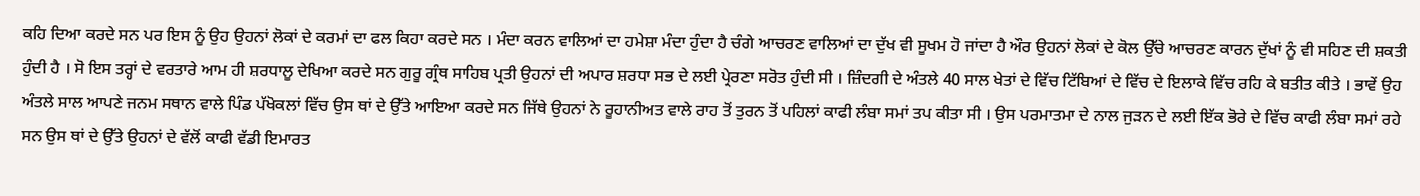ਕਹਿ ਦਿਆ ਕਰਦੇ ਸਨ ਪਰ ਇਸ ਨੂੰ ਉਹ ਉਹਨਾਂ ਲੋਕਾਂ ਦੇ ਕਰਮਾਂ ਦਾ ਫਲ ਕਿਹਾ ਕਰਦੇ ਸਨ । ਮੰਦਾ ਕਰਨ ਵਾਲਿਆਂ ਦਾ ਹਮੇਸ਼ਾ ਮੰਦਾ ਹੁੰਦਾ ਹੈ ਚੰਗੇ ਆਚਰਣ ਵਾਲਿਆਂ ਦਾ ਦੁੱਖ ਵੀ ਸੂਖਮ ਹੋ ਜਾਂਦਾ ਹੈ ਔਰ ਉਹਨਾਂ ਲੋਕਾਂ ਦੇ ਕੋਲ ਉੱਚੇ ਆਚਰਣ ਕਾਰਨ ਦੁੱਖਾਂ ਨੂੰ ਵੀ ਸਹਿਣ ਦੀ ਸ਼ਕਤੀ ਹੁੰਦੀ ਹੈ । ਸੋ ਇਸ ਤਰ੍ਹਾਂ ਦੇ ਵਰਤਾਰੇ ਆਮ ਹੀ ਸ਼ਰਧਾਲੂ ਦੇਖਿਆ ਕਰਦੇ ਸਨ ਗੁਰੂ ਗ੍ਰੰਥ ਸਾਹਿਬ ਪ੍ਰਤੀ ਉਹਨਾਂ ਦੀ ਅਪਾਰ ਸ਼ਰਧਾ ਸਭ ਦੇ ਲਈ ਪ੍ਰੇਰਣਾ ਸਰੋਤ ਹੁੰਦੀ ਸੀ । ਜ਼ਿੰਦਗੀ ਦੇ ਅੰਤਲੇ 40 ਸਾਲ ਖੇਤਾਂ ਦੇ ਵਿੱਚ ਟਿੱਬਿਆਂ ਦੇ ਵਿੱਚ ਦੇ ਇਲਾਕੇ ਵਿੱਚ ਰਹਿ ਕੇ ਬਤੀਤ ਕੀਤੇ । ਭਾਵੇਂ ਉਹ ਅੰਤਲੇ ਸਾਲ ਆਪਣੇ ਜਨਮ ਸਥਾਨ ਵਾਲੇ ਪਿੰਡ ਪੱਖੋਕਲਾਂ ਵਿੱਚ ਉਸ ਥਾਂ ਦੇ ਉੱਤੇ ਆਇਆ ਕਰਦੇ ਸਨ ਜਿੱਥੇ ਉਹਨਾਂ ਨੇ ਰੂਹਾਨੀਅਤ ਵਾਲੇ ਰਾਹ ਤੋਂ ਤੁਰਨ ਤੋਂ ਪਹਿਲਾਂ ਕਾਫੀ ਲੰਬਾ ਸਮਾਂ ਤਪ ਕੀਤਾ ਸੀ । ਉਸ ਪਰਮਾਤਮਾ ਦੇ ਨਾਲ ਜੁੜਨ ਦੇ ਲਈ ਇੱਕ ਭੋਰੇ ਦੇ ਵਿੱਚ ਕਾਫੀ ਲੰਬਾ ਸਮਾਂ ਰਹੇ ਸਨ ਉਸ ਥਾਂ ਦੇ ਉੱਤੇ ਉਹਨਾਂ ਦੇ ਵੱਲੋਂ ਕਾਫੀ ਵੱਡੀ ਇਮਾਰਤ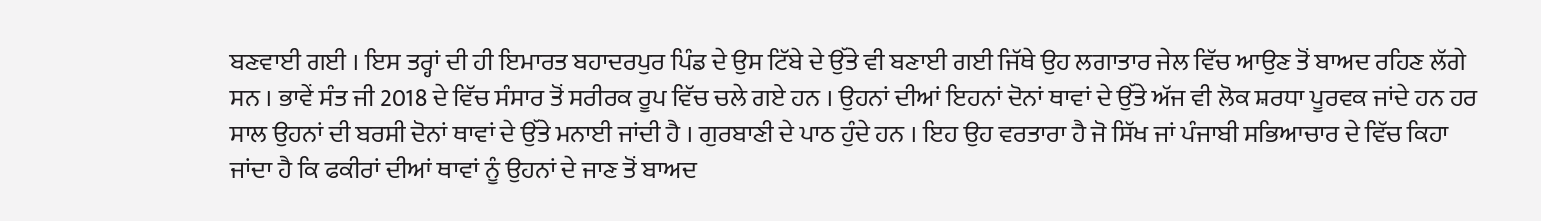ਬਣਵਾਈ ਗਈ । ਇਸ ਤਰ੍ਹਾਂ ਦੀ ਹੀ ਇਮਾਰਤ ਬਹਾਦਰਪੁਰ ਪਿੰਡ ਦੇ ਉਸ ਟਿੱਬੇ ਦੇ ਉੱਤੇ ਵੀ ਬਣਾਈ ਗਈ ਜਿੱਥੇ ਉਹ ਲਗਾਤਾਰ ਜੇਲ ਵਿੱਚ ਆਉਣ ਤੋਂ ਬਾਅਦ ਰਹਿਣ ਲੱਗੇ ਸਨ । ਭਾਵੇਂ ਸੰਤ ਜੀ 2018 ਦੇ ਵਿੱਚ ਸੰਸਾਰ ਤੋਂ ਸਰੀਰਕ ਰੂਪ ਵਿੱਚ ਚਲੇ ਗਏ ਹਨ । ਉਹਨਾਂ ਦੀਆਂ ਇਹਨਾਂ ਦੋਨਾਂ ਥਾਵਾਂ ਦੇ ਉੱਤੇ ਅੱਜ ਵੀ ਲੋਕ ਸ਼ਰਧਾ ਪੂਰਵਕ ਜਾਂਦੇ ਹਨ ਹਰ ਸਾਲ ਉਹਨਾਂ ਦੀ ਬਰਸੀ ਦੋਨਾਂ ਥਾਵਾਂ ਦੇ ਉੱਤੇ ਮਨਾਈ ਜਾਂਦੀ ਹੈ । ਗੁਰਬਾਣੀ ਦੇ ਪਾਠ ਹੁੰਦੇ ਹਨ । ਇਹ ਉਹ ਵਰਤਾਰਾ ਹੈ ਜੋ ਸਿੱਖ ਜਾਂ ਪੰਜਾਬੀ ਸਭਿਆਚਾਰ ਦੇ ਵਿੱਚ ਕਿਹਾ ਜਾਂਦਾ ਹੈ ਕਿ ਫਕੀਰਾਂ ਦੀਆਂ ਥਾਵਾਂ ਨੂੰ ਉਹਨਾਂ ਦੇ ਜਾਣ ਤੋਂ ਬਾਅਦ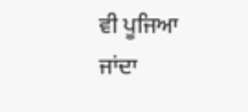ਵੀ ਪੂਜਿਆ ਜਾਂਦਾ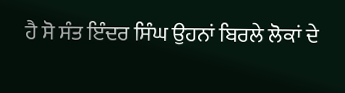ਹੈ ਸੋ ਸੰਤ ਇੰਦਰ ਸਿੰਘ ਉਹਨਾਂ ਬਿਰਲੇ ਲੋਕਾਂ ਦੇ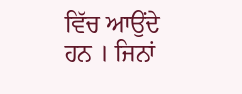ਵਿੱਚ ਆਉਂਦੇ ਹਨ । ਜਿਨਾਂ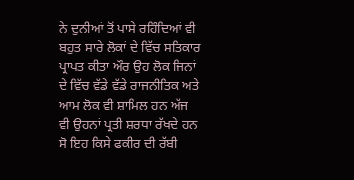ਨੇ ਦੁਨੀਆਂ ਤੋਂ ਪਾਸੇ ਰਹਿੰਦਿਆਂ ਵੀ ਬਹੁਤ ਸਾਰੇ ਲੋਕਾਂ ਦੇ ਵਿੱਚ ਸਤਿਕਾਰ ਪ੍ਰਾਪਤ ਕੀਤਾ ਔਰ ਉਹ ਲੋਕ ਜਿਨਾਂ ਦੇ ਵਿੱਚ ਵੱਡੇ ਵੱਡੇ ਰਾਜਨੀਤਿਕ ਅਤੇ ਆਮ ਲੋਕ ਵੀ ਸ਼ਾਮਿਲ ਹਨ ਅੱਜ ਵੀ ਉਹਨਾਂ ਪ੍ਰਤੀ ਸ਼ਰਧਾ ਰੱਖਦੇ ਹਨ ਸੋ ਇਹ ਕਿਸੇ ਫਕੀਰ ਦੀ ਰੱਬੀ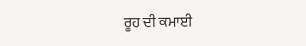ਰੂਹ ਦੀ ਕਮਾਈ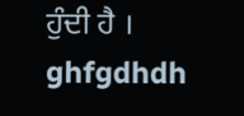ਹੁੰਦੀ ਹੈ ।
ghfgdhdh